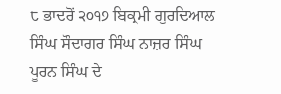੮ ਭਾਦਰੋਂ ੨੦੧੭ ਬਿਕ੍ਰਮੀ ਗੁਰਦਿਆਲ ਸਿੰਘ ਸੌਦਾਗਰ ਸਿੰਘ ਨਾਜ਼ਰ ਸਿੰਘ ਪੂਰਨ ਸਿੰਘ ਦੇ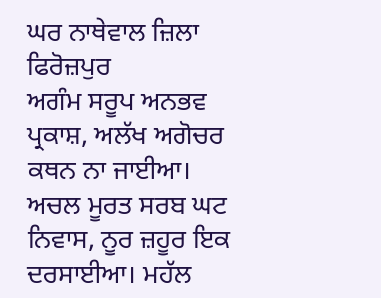ਘਰ ਨਾਥੇਵਾਲ ਜ਼ਿਲਾ ਫਿਰੋਜ਼ਪੁਰ
ਅਗੰਮ ਸਰੂਪ ਅਨਭਵ ਪ੍ਰਕਾਸ਼, ਅਲੱਖ ਅਗੋਚਰ ਕਥਨ ਨਾ ਜਾਈਆ। ਅਚਲ ਮੂਰਤ ਸਰਬ ਘਟ ਨਿਵਾਸ, ਨੂਰ ਜ਼ਹੂਰ ਇਕ ਦਰਸਾਈਆ। ਮਹੱਲ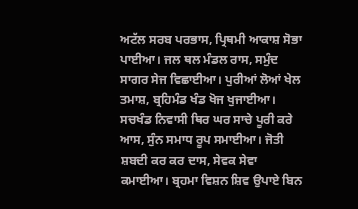ਅਟੱਲ ਸਰਬ ਪਰਭਾਸ, ਪ੍ਰਿਥਮੀ ਆਕਾਸ਼ ਸੋਭਾ ਪਾਈਆ। ਜਲ ਥਲ ਮੰਡਲ ਰਾਸ, ਸਮੁੰਦ ਸਾਗਰ ਸੇਜ ਵਿਛਾਈਆ। ਪੁਰੀਆਂ ਲੋਆਂ ਖੇਲ ਤਮਾਸ਼, ਬ੍ਰਹਿਮੰਡ ਖੰਡ ਖੋਜ ਖੁਜਾਈਆ। ਸਚਖੰਡ ਨਿਵਾਸੀ ਥਿਰ ਘਰ ਸਾਚੇ ਪੂਰੀ ਕਰੇ ਆਸ, ਸੁੰਨ ਸਮਾਧ ਰੂਪ ਸਮਾਈਆ। ਜੋਤੀ ਸ਼ਬਦੀ ਕਰ ਕਰ ਦਾਸ, ਸੇਵਕ ਸੇਵਾ ਕਮਾਈਆ। ਬ੍ਰਹਮਾ ਵਿਸ਼ਨ ਸ਼ਿਵ ਉਪਾਏ ਬਿਨ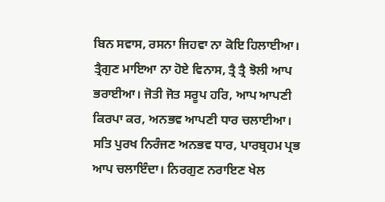ਬਿਨ ਸਵਾਸ, ਰਸਨਾ ਜਿਹਵਾ ਨਾ ਕੋਇ ਹਿਲਾਈਆ। ਤ੍ਰੈਗੁਣ ਮਾਇਆ ਨਾ ਹੋਏ ਵਿਨਾਸ, ਤ੍ਰੈ ਤ੍ਰੈ ਝੋਲੀ ਆਪ ਭਰਾਈਆ। ਜੋਤੀ ਜੋਤ ਸਰੂਪ ਹਰਿ, ਆਪ ਆਪਣੀ ਕਿਰਪਾ ਕਰ, ਅਨਭਵ ਆਪਣੀ ਧਾਰ ਚਲਾਈਆ। ਸਤਿ ਪੁਰਖ ਨਿਰੰਜਣ ਅਨਭਵ ਧਾਰ, ਪਾਰਬ੍ਰਹਮ ਪ੍ਰਭ ਆਪ ਚਲਾਇੰਦਾ। ਨਿਰਗੁਣ ਨਰਾਇਣ ਖੇਲ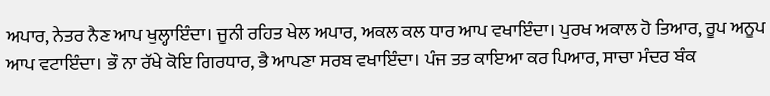ਅਪਾਰ, ਨੇਤਰ ਨੈਣ ਆਪ ਖੁਲ੍ਹਾਇੰਦਾ। ਜੂਨੀ ਰਹਿਤ ਖੇਲ ਅਪਾਰ, ਅਕਲ ਕਲ ਧਾਰ ਆਪ ਵਖਾਇੰਦਾ। ਪੁਰਖ ਅਕਾਲ ਹੋ ਤਿਆਰ, ਰੂਪ ਅਨੂਪ ਆਪ ਵਟਾਇੰਦਾ। ਭੌ ਨਾ ਰੱਖੇ ਕੋਇ ਗਿਰਧਾਰ, ਭੈ ਆਪਣਾ ਸਰਬ ਵਖਾਇੰਦਾ। ਪੰਜ ਤਤ ਕਾਇਆ ਕਰ ਪਿਆਰ, ਸਾਚਾ ਮੰਦਰ ਬੰਕ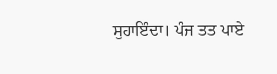ਸੁਹਾਇੰਦਾ। ਪੰਜ ਤਤ ਪਾਏ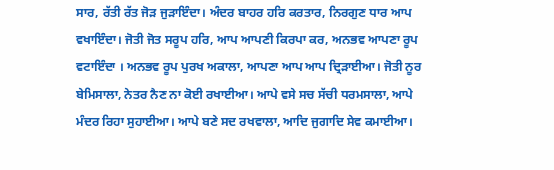ਸਾਰ, ਰੱਤੀ ਰੱਤ ਜੋੜ ਜੁੜਾਇੰਦਾ। ਅੰਦਰ ਬਾਹਰ ਹਰਿ ਕਰਤਾਰ, ਨਿਰਗੁਣ ਧਾਰ ਆਪ ਵਖਾਇੰਦਾ। ਜੋਤੀ ਜੋਤ ਸਰੂਪ ਹਰਿ, ਆਪ ਆਪਣੀ ਕਿਰਪਾ ਕਰ, ਅਨਭਵ ਆਪਣਾ ਰੂਪ ਵਟਾਇੰਦਾ । ਅਨਭਵ ਰੂਪ ਪੁਰਖ ਅਕਾਲਾ, ਆਪਣਾ ਆਪ ਆਪ ਦ੍ਰਿੜਾਈਆ। ਜੋਤੀ ਨੂਰ ਬੇਮਿਸਾਲਾ, ਨੇਤਰ ਨੈਣ ਨਾ ਕੋਈ ਰਖਾਈਆ। ਆਪੇ ਵਸੇ ਸਚ ਸੱਚੀ ਧਰਮਸਾਲਾ, ਆਪੇ ਮੰਦਰ ਰਿਹਾ ਸੁਹਾਈਆ। ਆਪੇ ਬਣੇ ਸਦ ਰਖਵਾਲਾ, ਆਦਿ ਜੁਗਾਦਿ ਸੇਵ ਕਮਾਈਆ।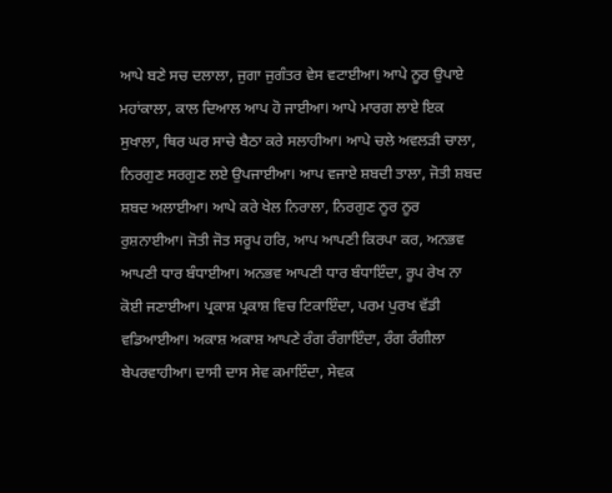ਆਪੇ ਬਣੇ ਸਚ ਦਲਾਲਾ, ਜੁਗਾ ਜੁਗੰਤਰ ਵੇਸ ਵਟਾਈਆ। ਆਪੇ ਨੂਰ ਉਪਾਏ ਮਹਾਂਕਾਲਾ, ਕਾਲ ਦਿਆਲ ਆਪ ਹੋ ਜਾਈਆ। ਆਪੇ ਮਾਰਗ ਲਾਏ ਇਕ ਸੁਖਾਲਾ, ਥਿਰ ਘਰ ਸਾਚੇ ਬੈਠਾ ਕਰੇ ਸਲਾਹੀਆ। ਆਪੇ ਚਲੇ ਅਵਲੜੀ ਚਾਲਾ, ਨਿਰਗੁਣ ਸਰਗੁਣ ਲਏ ਉਪਜਾਈਆ। ਆਪ ਵਜਾਏ ਸ਼ਬਦੀ ਤਾਲਾ, ਜੋਤੀ ਸ਼ਬਦ ਸ਼ਬਦ ਅਲਾਈਆ। ਆਪੇ ਕਰੇ ਖੇਲ ਨਿਰਾਲਾ, ਨਿਰਗੁਣ ਨੂਰ ਨੂਰ ਰੁਸ਼ਨਾਈਆ। ਜੋਤੀ ਜੋਤ ਸਰੂਪ ਹਰਿ, ਆਪ ਆਪਣੀ ਕਿਰਪਾ ਕਰ, ਅਨਭਵ ਆਪਣੀ ਧਾਰ ਬੰਧਾਈਆ। ਅਨਭਵ ਆਪਣੀ ਧਾਰ ਬੰਧਾਇੰਦਾ, ਰੂਪ ਰੇਖ ਨਾ ਕੋਈ ਜਣਾਈਆ। ਪ੍ਰਕਾਸ਼ ਪ੍ਰਕਾਸ਼ ਵਿਚ ਟਿਕਾਇੰਦਾ, ਪਰਮ ਪੁਰਖ ਵੱਡੀ ਵਡਿਆਈਆ। ਅਕਾਸ਼ ਅਕਾਸ਼ ਆਪਣੇ ਰੰਗ ਰੰਗਾਇੰਦਾ, ਰੰਗ ਰੰਗੀਲਾ ਬੇਪਰਵਾਹੀਆ। ਦਾਸੀ ਦਾਸ ਸੇਵ ਕਮਾਇੰਦਾ, ਸੇਵਕ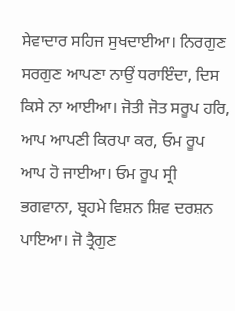ਸੇਵਾਦਾਰ ਸਹਿਜ ਸੁਖਦਾਈਆ। ਨਿਰਗੁਣ ਸਰਗੁਣ ਆਪਣਾ ਨਾਉਂ ਧਰਾਇੰਦਾ, ਦਿਸ ਕਿਸੇ ਨਾ ਆਈਆ। ਜੋਤੀ ਜੋਤ ਸਰੂਪ ਹਰਿ, ਆਪ ਆਪਣੀ ਕਿਰਪਾ ਕਰ, ਓਮ ਰੂਪ ਆਪ ਹੋ ਜਾਈਆ। ਓਮ ਰੂਪ ਸ੍ਰੀ ਭਗਵਾਨਾ, ਬ੍ਰਹਮੇ ਵਿਸ਼ਨ ਸ਼ਿਵ ਦਰਸ਼ਨ ਪਾਇਆ। ਜੋ ਤ੍ਰੈਗੁਣ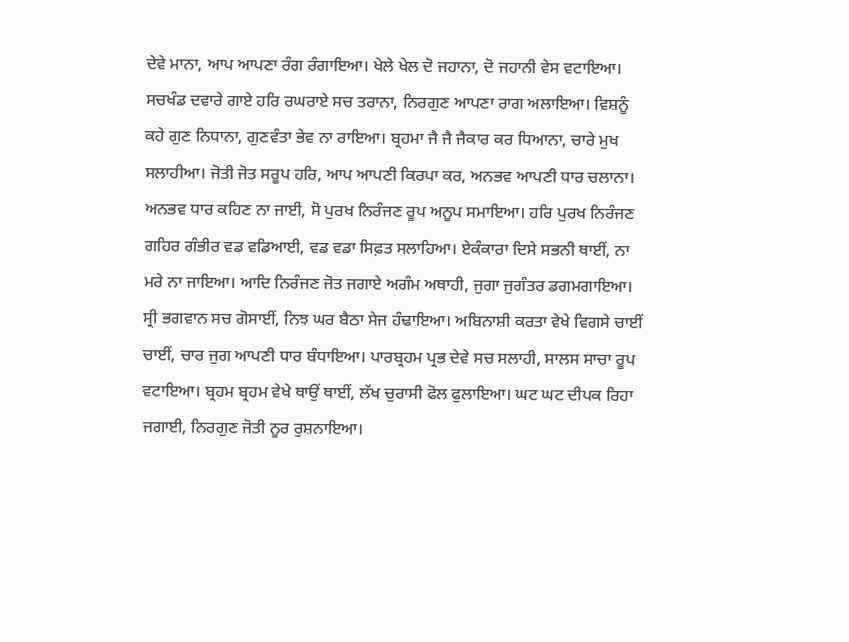ਦੇਵੇ ਮਾਨਾ, ਆਪ ਆਪਣਾ ਰੰਗ ਰੰਗਾਇਆ। ਖੇਲੇ ਖੇਲ ਦੋ ਜਹਾਨਾ, ਦੋ ਜਹਾਨੀ ਵੇਸ ਵਟਾਇਆ। ਸਚਖੰਡ ਦਵਾਰੇ ਗਾਏ ਹਰਿ ਰਘਰਾਏ ਸਚ ਤਰਾਨਾ, ਨਿਰਗੁਣ ਆਪਣਾ ਰਾਗ ਅਲਾਇਆ। ਵਿਸ਼ਨੂੰ ਕਹੇ ਗੁਣ ਨਿਧਾਨਾ, ਗੁਣਵੰਤਾ ਭੇਵ ਨਾ ਰਾਇਆ। ਬ੍ਰਹਮਾ ਜੈ ਜੈ ਜੈਕਾਰ ਕਰ ਧਿਆਨਾ, ਚਾਰੇ ਮੁਖ ਸਲਾਹੀਆ। ਜੋਤੀ ਜੋਤ ਸਰੂਪ ਹਰਿ, ਆਪ ਆਪਣੀ ਕਿਰਪਾ ਕਰ, ਅਨਭਵ ਆਪਣੀ ਧਾਰ ਚਲਾਨਾ। ਅਨਭਵ ਧਾਰ ਕਹਿਣ ਨਾ ਜਾਈ, ਸੋ ਪੁਰਖ ਨਿਰੰਜਣ ਰੂਪ ਅਨੂਪ ਸਮਾਇਆ। ਹਰਿ ਪੁਰਖ ਨਿਰੰਜਣ ਗਹਿਰ ਗੰਭੀਰ ਵਡ ਵਡਿਆਈ, ਵਡ ਵਡਾ ਸਿਫ਼ਤ ਸਲਾਹਿਆ। ਏਕੰਕਾਰਾ ਦਿਸੇ ਸਭਨੀ ਥਾਈਂ, ਨਾ ਮਰੇ ਨਾ ਜਾਇਆ। ਆਦਿ ਨਿਰੰਜਣ ਜੋਤ ਜਗਾਏ ਅਗੰਮ ਅਥਾਹੀ, ਜੁਗਾ ਜੁਗੰਤਰ ਡਗਮਗਾਇਆ। ਸ੍ਰੀ ਭਗਵਾਨ ਸਚ ਗੋਸਾਈਂ, ਨਿਝ ਘਰ ਬੈਠਾ ਸੇਜ ਹੰਢਾਇਆ। ਅਬਿਨਾਸ਼ੀ ਕਰਤਾ ਵੇਖੇ ਵਿਗਸੇ ਚਾਈਂ ਚਾਈਂ, ਚਾਰ ਜੁਗ ਆਪਣੀ ਧਾਰ ਬੰਧਾਇਆ। ਪਾਰਬ੍ਰਹਮ ਪ੍ਰਭ ਦੇਵੇ ਸਚ ਸਲਾਹੀ, ਸਾਲਸ ਸਾਚਾ ਰੂਪ ਵਟਾਇਆ। ਬ੍ਰਹਮ ਬ੍ਰਹਮ ਵੇਖੇ ਥਾਉਂ ਥਾਈਂ, ਲੱਖ ਚੁਰਾਸੀ ਫੋਲ ਫੁਲਾਇਆ। ਘਟ ਘਟ ਦੀਪਕ ਰਿਹਾ ਜਗਾਈ, ਨਿਰਗੁਣ ਜੋਤੀ ਨੂਰ ਰੁਸ਼ਨਾਇਆ।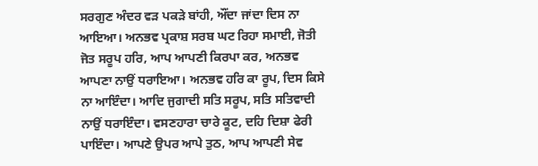ਸਰਗੁਣ ਅੰਦਰ ਵੜ ਪਕੜੇ ਬਾਂਹੀ, ਔਂਦਾ ਜਾਂਦਾ ਦਿਸ ਨਾ ਆਇਆ। ਅਨਭਵ ਪ੍ਰਕਾਸ਼ ਸਰਬ ਘਟ ਰਿਹਾ ਸਮਾਈ, ਜੋਤੀ ਜੋਤ ਸਰੂਪ ਹਰਿ, ਆਪ ਆਪਣੀ ਕਿਰਪਾ ਕਰ, ਅਨਭਵ ਆਪਣਾ ਨਾਉਂ ਧਰਾਇਆ। ਅਨਭਵ ਹਰਿ ਕਾ ਰੂਪ, ਦਿਸ ਕਿਸੇ ਨਾ ਆਇੰਦਾ। ਆਦਿ ਜੁਗਾਦੀ ਸਤਿ ਸਰੂਪ, ਸਤਿ ਸਤਿਵਾਦੀ ਨਾਉਂ ਧਰਾਇੰਦਾ। ਵਸਣਹਾਰਾ ਚਾਰੇ ਕੂਟ, ਦਹਿ ਦਿਸ਼ਾ ਫੇਰੀ ਪਾਇੰਦਾ। ਆਪਣੇ ਉਪਰ ਆਪੇ ਤੁਠ, ਆਪ ਆਪਣੀ ਸੇਵ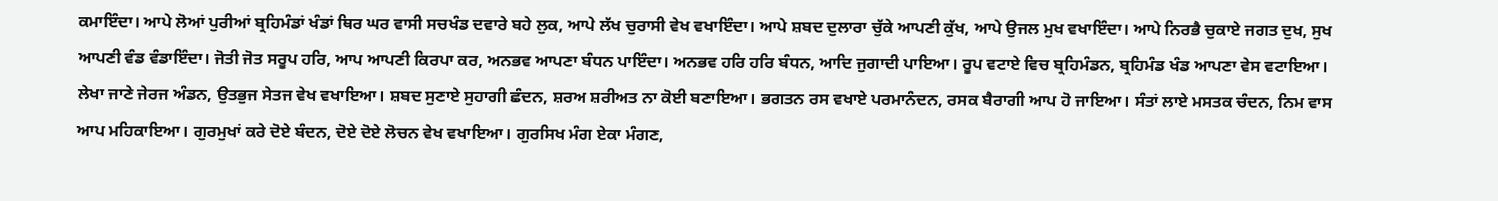ਕਮਾਇੰਦਾ। ਆਪੇ ਲੋਆਂ ਪੁਰੀਆਂ ਬ੍ਰਹਿਮੰਡਾਂ ਖੰਡਾਂ ਥਿਰ ਘਰ ਵਾਸੀ ਸਚਖੰਡ ਦਵਾਰੇ ਬਹੇ ਲੁਕ, ਆਪੇ ਲੱਖ ਚੁਰਾਸੀ ਵੇਖ ਵਖਾਇੰਦਾ। ਆਪੇ ਸ਼ਬਦ ਦੁਲਾਰਾ ਚੁੱਕੇ ਆਪਣੀ ਕੁੱਖ, ਆਪੇ ਉਜਲ ਮੁਖ ਵਖਾਇੰਦਾ। ਆਪੇ ਨਿਰਭੈ ਚੁਕਾਏ ਜਗਤ ਦੁਖ, ਸੁਖ ਆਪਣੀ ਵੰਡ ਵੰਡਾਇੰਦਾ। ਜੋਤੀ ਜੋਤ ਸਰੂਪ ਹਰਿ, ਆਪ ਆਪਣੀ ਕਿਰਪਾ ਕਰ, ਅਨਭਵ ਆਪਣਾ ਬੰਧਨ ਪਾਇੰਦਾ। ਅਨਭਵ ਹਰਿ ਹਰਿ ਬੰਧਨ, ਆਦਿ ਜੁਗਾਦੀ ਪਾਇਆ। ਰੂਪ ਵਟਾਏ ਵਿਚ ਬ੍ਰਹਿਮੰਡਨ, ਬ੍ਰਹਿਮੰਡ ਖੰਡ ਆਪਣਾ ਵੇਸ ਵਟਾਇਆ। ਲੇਖਾ ਜਾਣੇ ਜੇਰਜ ਅੰਡਨ, ਉਤਭੁਜ ਸੇਤਜ ਵੇਖ ਵਖਾਇਆ। ਸ਼ਬਦ ਸੁਣਾਏ ਸੁਹਾਗੀ ਛੰਦਨ, ਸ਼ਰਅ ਸ਼ਰੀਅਤ ਨਾ ਕੋਈ ਬਣਾਇਆ। ਭਗਤਨ ਰਸ ਵਖਾਏ ਪਰਮਾਨੰਦਨ, ਰਸਕ ਬੈਰਾਗੀ ਆਪ ਹੋ ਜਾਇਆ। ਸੰਤਾਂ ਲਾਏ ਮਸਤਕ ਚੰਦਨ, ਨਿਮ ਵਾਸ ਆਪ ਮਹਿਕਾਇਆ। ਗੁਰਮੁਖਾਂ ਕਰੇ ਦੋਏ ਬੰਦਨ, ਦੋਏ ਦੋਏ ਲੋਚਨ ਵੇਖ ਵਖਾਇਆ। ਗੁਰਸਿਖ ਮੰਗ ਏਕਾ ਮੰਗਣ,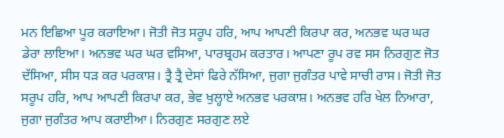ਮਨ ਇਛਿਆ ਪੂਰ ਕਰਾਇਆ। ਜੋਤੀ ਜੋਤ ਸਰੂਪ ਹਰਿ, ਆਪ ਆਪਣੀ ਕਿਰਪਾ ਕਰ, ਅਨਭਵ ਘਰ ਘਰ ਡੇਰਾ ਲਾਇਆ। ਅਨਭਵ ਘਰ ਘਰ ਵਸਿਆ, ਪਾਰਬ੍ਰਹਮ ਕਰਤਾਰ। ਆਪਣਾ ਰੂਪ ਰਵ ਸਸ ਨਿਰਗੁਣ ਜੋਤ ਦੱਸਿਆ, ਸੀਸ ਧੜ ਕਰ ਪਰਕਾਸ਼। ਤ੍ਰੈ ਤ੍ਰੈ ਦੇਸਾਂ ਫਿਰੇ ਨੱਸਿਆ, ਜੁਗਾ ਜੁਗੰਤਰ ਪਾਵੇ ਸਾਚੀ ਰਾਸ। ਜੋਤੀ ਜੋਤ ਸਰੂਪ ਹਰਿ, ਆਪ ਆਪਣੀ ਕਿਰਪਾ ਕਰ, ਭੇਵ ਖੁਲ੍ਹਾਏ ਅਨਭਵ ਪਰਕਾਸ਼। ਅਨਭਵ ਹਰਿ ਖੇਲ ਨਿਆਰਾ, ਜੁਗਾ ਜੁਗੰਤਰ ਆਪ ਕਰਾਈਆ। ਨਿਰਗੁਣ ਸਰਗੁਣ ਲਏ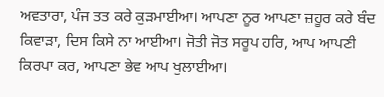ਅਵਤਾਰਾ, ਪੰਜ ਤਤ ਕਰੇ ਕੁੜਮਾਈਆ। ਆਪਣਾ ਨੂਰ ਆਪਣਾ ਜ਼ਹੂਰ ਕਰੇ ਬੰਦ ਕਿਵਾੜਾ, ਦਿਸ ਕਿਸੇ ਨਾ ਆਈਆ। ਜੋਤੀ ਜੋਤ ਸਰੂਪ ਹਰਿ, ਆਪ ਆਪਣੀ ਕਿਰਪਾ ਕਰ, ਆਪਣਾ ਭੇਵ ਆਪ ਖੁਲਾਈਆ।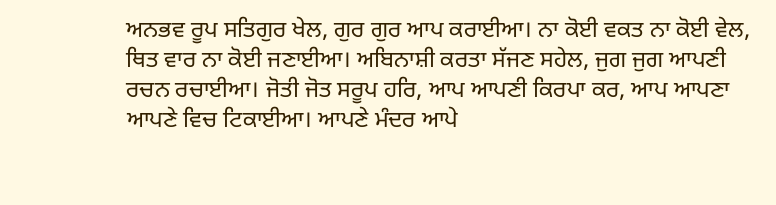ਅਨਭਵ ਰੂਪ ਸਤਿਗੁਰ ਖੇਲ, ਗੁਰ ਗੁਰ ਆਪ ਕਰਾਈਆ। ਨਾ ਕੋਈ ਵਕਤ ਨਾ ਕੋਈ ਵੇਲ, ਥਿਤ ਵਾਰ ਨਾ ਕੋਈ ਜਣਾਈਆ। ਅਬਿਨਾਸ਼ੀ ਕਰਤਾ ਸੱਜਣ ਸਹੇਲ, ਜੁਗ ਜੁਗ ਆਪਣੀ ਰਚਨ ਰਚਾਈਆ। ਜੋਤੀ ਜੋਤ ਸਰੂਪ ਹਰਿ, ਆਪ ਆਪਣੀ ਕਿਰਪਾ ਕਰ, ਆਪ ਆਪਣਾ ਆਪਣੇ ਵਿਚ ਟਿਕਾਈਆ। ਆਪਣੇ ਮੰਦਰ ਆਪੇ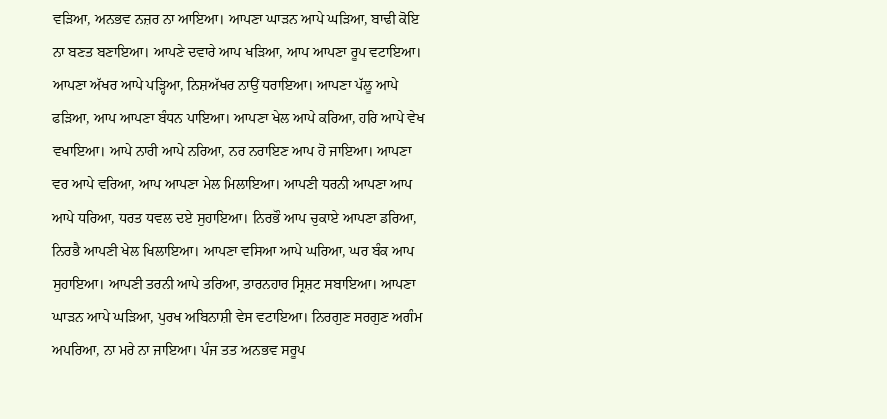ਵੜਿਆ, ਅਨਭਵ ਨਜ਼ਰ ਨਾ ਆਇਆ। ਆਪਣਾ ਘਾੜਨ ਆਪੇ ਘੜਿਆ, ਬਾਢੀ ਕੋਇ ਨਾ ਬਣਤ ਬਣਾਇਆ। ਆਪਣੇ ਦਵਾਰੇ ਆਪ ਖੜਿਆ, ਆਪ ਆਪਣਾ ਰੂਪ ਵਟਾਇਆ। ਆਪਣਾ ਅੱਖਰ ਆਪੇ ਪੜ੍ਹਿਆ, ਨਿਸ਼ਅੱਖਰ ਨਾਉਂ ਧਰਾਇਆ। ਆਪਣਾ ਪੱਲੂ ਆਪੇ ਫੜਿਆ, ਆਪ ਆਪਣਾ ਬੰਧਨ ਪਾਇਆ। ਆਪਣਾ ਖੇਲ ਆਪੇ ਕਰਿਆ, ਹਰਿ ਆਪੇ ਵੇਖ ਵਖਾਇਆ। ਆਪੇ ਨਾਰੀ ਆਪੇ ਨਰਿਆ, ਨਰ ਨਰਾਇਣ ਆਪ ਹੋ ਜਾਇਆ। ਆਪਣਾ ਵਰ ਆਪੇ ਵਰਿਆ, ਆਪ ਆਪਣਾ ਮੇਲ ਮਿਲਾਇਆ। ਆਪਣੀ ਧਰਨੀ ਆਪਣਾ ਆਪ ਆਪੇ ਧਰਿਆ, ਧਰਤ ਧਵਲ ਦਏ ਸੁਹਾਇਆ। ਨਿਰਭੌ ਆਪ ਚੁਕਾਏ ਆਪਣਾ ਡਰਿਆ, ਨਿਰਭੈ ਆਪਣੀ ਖੇਲ ਖਿਲਾਇਆ। ਆਪਣਾ ਵਸਿਆ ਆਪੇ ਘਰਿਆ, ਘਰ ਬੰਕ ਆਪ ਸੁਹਾਇਆ। ਆਪਣੀ ਤਰਨੀ ਆਪੇ ਤਰਿਆ, ਤਾਰਨਹਾਰ ਸ੍ਰਿਸ਼ਟ ਸਬਾਇਆ। ਆਪਣਾ ਘਾੜਨ ਆਪੇ ਘੜਿਆ, ਪੁਰਖ ਅਬਿਨਾਸ਼ੀ ਵੇਸ ਵਟਾਇਆ। ਨਿਰਗੁਣ ਸਰਗੁਣ ਅਗੰਮ ਅਪਰਿਆ, ਨਾ ਮਰੇ ਨਾ ਜਾਇਆ। ਪੰਜ ਤਤ ਅਨਭਵ ਸਰੂਪ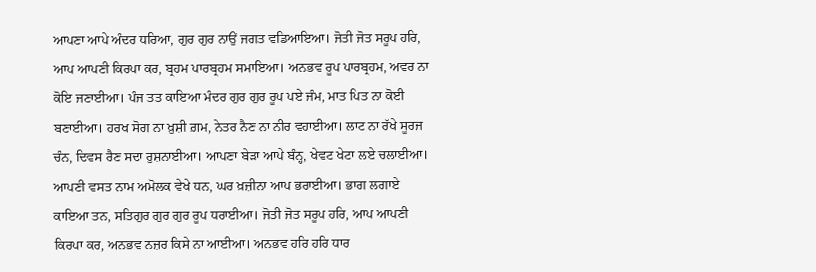ਆਪਣਾ ਆਪੇ ਅੰਦਰ ਧਰਿਆ, ਗੁਰ ਗੁਰ ਨਾਉਂ ਜਗਤ ਵਡਿਆਇਆ। ਜੋਤੀ ਜੋਤ ਸਰੂਪ ਹਰਿ, ਆਪ ਆਪਣੀ ਕਿਰਪਾ ਕਰ, ਬ੍ਰਹਮ ਪਾਰਬ੍ਰਹਮ ਸਮਾਇਆ। ਅਨਭਵ ਰੂਪ ਪਾਰਬ੍ਰਹਮ, ਅਵਰ ਨਾ ਕੋਇ ਜਣਾਈਆ। ਪੰਜ ਤਤ ਕਾਇਆ ਮੰਦਰ ਗੁਰ ਗੁਰ ਰੂਪ ਪਏ ਜੰਮ, ਮਾਤ ਪਿਤ ਨਾ ਕੋਈ ਬਣਾਈਆ। ਹਰਖ ਸੋਗ ਨਾ ਖ਼ੁਸ਼ੀ ਗ਼ਮ, ਨੇਤਰ ਨੈਣ ਨਾ ਨੀਰ ਵਹਾਈਆ। ਲਾਟ ਨਾ ਰੱਖੇ ਸੂਰਜ ਚੰਨ, ਦਿਵਸ ਰੈਣ ਸਦਾ ਰੁਸ਼ਨਾਈਆ। ਆਪਣਾ ਬੇੜਾ ਆਪੇ ਬੰਨ੍ਹ, ਖੇਵਟ ਖੇਟਾ ਲਏ ਚਲਾਈਆ। ਆਪਣੀ ਵਸਤ ਨਾਮ ਅਮੋਲਕ ਵੇਖੇ ਧਨ, ਘਰ ਖ਼ਜ਼ੀਨਾ ਆਪ ਭਰਾਈਆ। ਭਾਗ ਲਗਾਏ ਕਾਇਆ ਤਨ, ਸਤਿਗੁਰ ਗੁਰ ਗੁਰ ਰੂਪ ਧਰਾਈਆ। ਜੋਤੀ ਜੋਤ ਸਰੂਪ ਹਰਿ, ਆਪ ਆਪਣੀ ਕਿਰਪਾ ਕਰ, ਅਨਭਵ ਨਜ਼ਰ ਕਿਸੇ ਨਾ ਆਈਆ। ਅਨਭਵ ਹਰਿ ਹਰਿ ਧਾਰ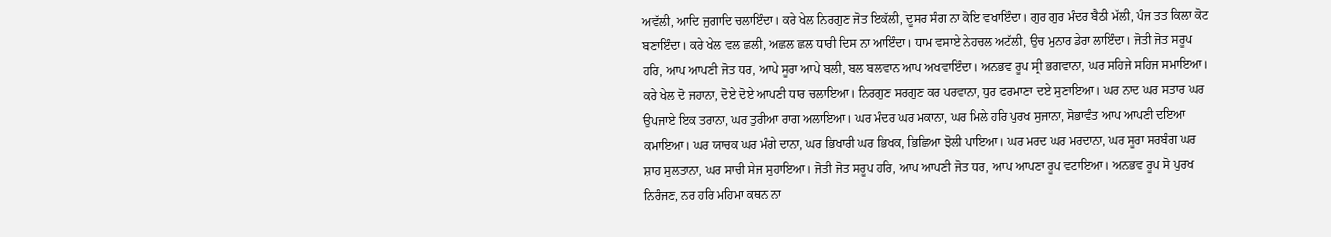ਅਵੱਲੀ, ਆਦਿ ਜੁਗਾਦਿ ਚਲਾਇੰਦਾ। ਕਰੇ ਖੇਲ ਨਿਰਗੁਣ ਜੋਤ ਇਕੱਲੀ, ਦੂਸਰ ਸੰਗ ਨਾ ਕੋਇ ਵਖਾਇੰਦਾ। ਗੁਰ ਗੁਰ ਮੰਦਰ ਬੈਠੀ ਮੱਲੀ, ਪੰਜ ਤਤ ਕਿਲਾ ਕੋਟ ਬਣਾਇੰਦਾ। ਕਰੇ ਖੇਲ ਵਲ ਛਲੀ, ਅਛਲ ਛਲ ਧਾਰੀ ਦਿਸ ਨਾ ਆਇੰਦਾ। ਧਾਮ ਵਸਾਏ ਨੇਹਚਲ ਅਟੱਲੀ, ਉਚ ਮੁਨਾਰ ਡੇਰਾ ਲਾਇੰਦਾ। ਜੋਤੀ ਜੋਤ ਸਰੂਪ ਹਰਿ, ਆਪ ਆਪਣੀ ਜੋਤ ਧਰ, ਆਪੇ ਸੂਰਾ ਆਪੇ ਬਲੀ, ਬਲ ਬਲਵਾਨ ਆਪ ਅਖਵਾਇੰਦਾ। ਅਨਭਵ ਰੂਪ ਸ੍ਰੀ ਭਗਵਾਨਾ, ਘਰ ਸਹਿਜੇ ਸਹਿਜ ਸਮਾਇਆ। ਕਰੇ ਖੇਲ ਦੋ ਜਹਾਨਾ, ਦੋਏ ਦੋਏ ਆਪਣੀ ਧਾਰ ਚਲਾਇਆ। ਨਿਰਗੁਣ ਸਰਗੁਣ ਕਰ ਪਰਵਾਨਾ, ਧੁਰ ਫਰਮਾਣਾ ਦਏ ਸੁਣਾਇਆ। ਘਰ ਨਾਦ ਘਰ ਸਤਾਰ ਘਰ ਉਪਜਾਏ ਇਕ ਤਰਾਨਾ, ਘਰ ਤੁਰੀਆ ਰਾਗ ਅਲਾਇਆ। ਘਰ ਮੰਦਰ ਘਰ ਮਕਾਨਾ, ਘਰ ਮਿਲੇ ਹਰਿ ਪੁਰਖ ਸੁਜਾਨਾ, ਸੋਭਾਵੰਤ ਆਪ ਆਪਣੀ ਦਇਆ ਕਮਾਇਆ। ਘਰ ਯਾਚਕ ਘਰ ਮੰਗੇ ਦਾਨਾ, ਘਰ ਭਿਖਾਰੀ ਘਰ ਭਿਖਕ, ਭਿਛਿਆ ਝੋਲੀ ਪਾਇਆ। ਘਰ ਮਰਦ ਘਰ ਮਰਦਾਨਾ, ਘਰ ਸੂਰਾ ਸਰਬੰਗ ਘਰ ਸ਼ਾਹ ਸੁਲਤਾਨਾ, ਘਰ ਸਾਚੀ ਸੇਜ ਸੁਹਾਇਆ। ਜੋਤੀ ਜੋਤ ਸਰੂਪ ਹਰਿ, ਆਪ ਆਪਣੀ ਜੋਤ ਧਰ, ਆਪ ਆਪਣਾ ਰੂਪ ਵਟਾਇਆ। ਅਨਭਵ ਰੂਪ ਸੋ ਪੁਰਖ ਨਿਰੰਜਣ, ਨਰ ਹਰਿ ਮਹਿਮਾ ਕਥਨ ਨਾ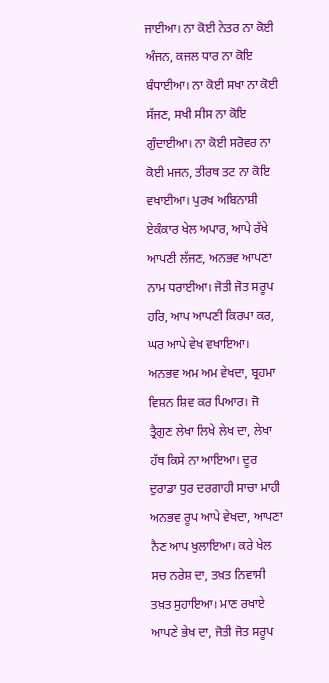ਜਾਈਆ। ਨਾ ਕੋਈ ਨੇਤਰ ਨਾ ਕੋਈ ਅੰਜਨ, ਕਜਲ ਧਾਰ ਨਾ ਕੋਇ ਬੰਧਾਈਆ। ਨਾ ਕੋਈ ਸਖਾ ਨਾ ਕੋਈ ਸੱਜਣ, ਸਖੀ ਸੀਸ ਨਾ ਕੋਇ ਗੁੰਦਾਈਆ। ਨਾ ਕੋਈ ਸਰੋਵਰ ਨਾ ਕੋਈ ਮਜਨ, ਤੀਰਥ ਤਟ ਨਾ ਕੋਇ ਵਖਾਈਆ। ਪੁਰਖ ਅਬਿਨਾਸ਼ੀ ਏਕੰਕਾਰ ਖੇਲ ਅਪਾਰ, ਆਪੇ ਰੱਖੇ ਆਪਣੀ ਲੱਜਣ, ਅਨਭਵ ਆਪਣਾ ਨਾਮ ਧਰਾਈਆ। ਜੋਤੀ ਜੋਤ ਸਰੂਪ ਹਰਿ, ਆਪ ਆਪਣੀ ਕਿਰਪਾ ਕਰ, ਘਰ ਆਪੇ ਵੇਖ ਵਖਾਇਆ। ਅਨਭਵ ਅਮ ਅਮ ਵੇਖਦਾ, ਬ੍ਰਹਮਾ ਵਿਸ਼ਨ ਸ਼ਿਵ ਕਰ ਪਿਆਰ। ਜੋ ਤ੍ਰੈਗੁਣ ਲੇਖਾ ਲਿਖੇ ਲੇਖ ਦਾ, ਲੇਖਾ ਹੱਥ ਕਿਸੇ ਨਾ ਆਇਆ। ਦੂਰ ਦੁਰਾਡਾ ਧੁਰ ਦਰਗਾਹੀ ਸਾਚਾ ਮਾਹੀ ਅਨਭਵ ਰੂਪ ਆਪੇ ਵੇਖਦਾ, ਆਪਣਾ ਨੈਣ ਆਪ ਖੁਲਾਇਆ। ਕਰੇ ਖੇਲ ਸਚ ਨਰੇਸ਼ ਦਾ, ਤਖ਼ਤ ਨਿਵਾਸੀ ਤਖ਼ਤ ਸੁਹਾਇਆ। ਮਾਣ ਰਖਾਏ ਆਪਣੇ ਭੇਖ ਦਾ, ਜੋਤੀ ਜੋਤ ਸਰੂਪ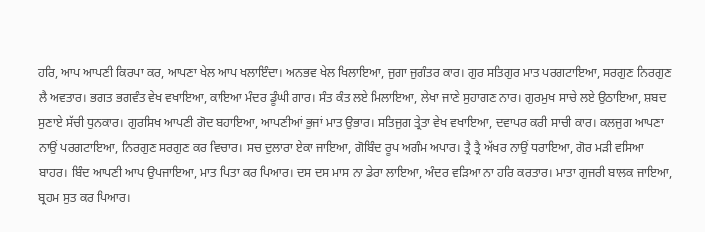ਹਰਿ, ਆਪ ਆਪਣੀ ਕਿਰਪਾ ਕਰ, ਆਪਣਾ ਖੇਲ ਆਪ ਖਲਾਇੰਦਾ। ਅਨਭਵ ਖੇਲ ਖਿਲਾਇਆ, ਜੁਗਾ ਜੁਗੰਤਰ ਕਾਰ। ਗੁਰ ਸਤਿਗੁਰ ਮਾਤ ਪਰਗਟਾਇਆ, ਸਰਗੁਣ ਨਿਰਗੁਣ ਲੈ ਅਵਤਾਰ। ਭਗਤ ਭਗਵੰਤ ਵੇਖ ਵਖਾਇਆ, ਕਾਇਆ ਮੰਦਰ ਡੂੰਘੀ ਗਾਰ। ਸੰਤ ਕੰਤ ਲਏ ਮਿਲਾਇਆ, ਲੇਖਾ ਜਾਣੇ ਸੁਹਾਗਣ ਨਾਰ। ਗੁਰਮੁਖ ਸਾਚੇ ਲਏ ਉਠਾਇਆ, ਸ਼ਬਦ ਸੁਣਾਏ ਸੱਚੀ ਧੁਨਕਾਰ। ਗੁਰਸਿਖ ਆਪਣੀ ਗੋਦ ਬਹਾਇਆ, ਆਪਣੀਆਂ ਭੁਜਾਂ ਮਾਤ ਉਭਾਰ। ਸਤਿਜੁਗ ਤ੍ਰੇਤਾ ਵੇਖ ਵਖਾਇਆ, ਦਵਾਪਰ ਕਰੀ ਸਾਚੀ ਕਾਰ। ਕਲਜੁਗ ਆਪਣਾ ਨਾਉਂ ਪਰਗਟਾਇਆ, ਨਿਰਗੁਣ ਸਰਗੁਣ ਕਰ ਵਿਚਾਰ। ਸਚ ਦੁਲਾਰਾ ਏਕਾ ਜਾਇਆ, ਗੋਬਿੰਦ ਰੂਪ ਅਗੰਮ ਅਪਾਰ। ਤ੍ਰੈ ਤ੍ਰੈ ਅੱਖਰ ਨਾਉਂ ਧਰਾਇਆ, ਗੋਰ ਮੜੀ ਵਸਿਆ ਬਾਹਰ। ਬਿੰਦ ਆਪਣੀ ਆਪ ਉਪਜਾਇਆ, ਮਾਤ ਪਿਤਾ ਕਰ ਪਿਆਰ। ਦਸ ਦਸ ਮਾਸ ਨਾ ਡੇਰਾ ਲਾਇਆ, ਅੰਦਰ ਵੜਿਆ ਨਾ ਹਰਿ ਕਰਤਾਰ। ਮਾਤਾ ਗੁਜਰੀ ਬਾਲਕ ਜਾਇਆ, ਬ੍ਰਹਮ ਸੁਤ ਕਰ ਪਿਆਰ।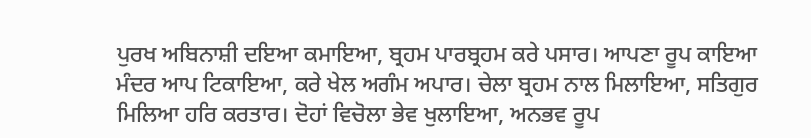ਪੁਰਖ ਅਬਿਨਾਸ਼ੀ ਦਇਆ ਕਮਾਇਆ, ਬ੍ਰਹਮ ਪਾਰਬ੍ਰਹਮ ਕਰੇ ਪਸਾਰ। ਆਪਣਾ ਰੂਪ ਕਾਇਆ ਮੰਦਰ ਆਪ ਟਿਕਾਇਆ, ਕਰੇ ਖੇਲ ਅਗੰਮ ਅਪਾਰ। ਚੇਲਾ ਬ੍ਰਹਮ ਨਾਲ ਮਿਲਾਇਆ, ਸਤਿਗੁਰ ਮਿਲਿਆ ਹਰਿ ਕਰਤਾਰ। ਦੋਹਾਂ ਵਿਚੋਲਾ ਭੇਵ ਖੁਲਾਇਆ, ਅਨਭਵ ਰੂਪ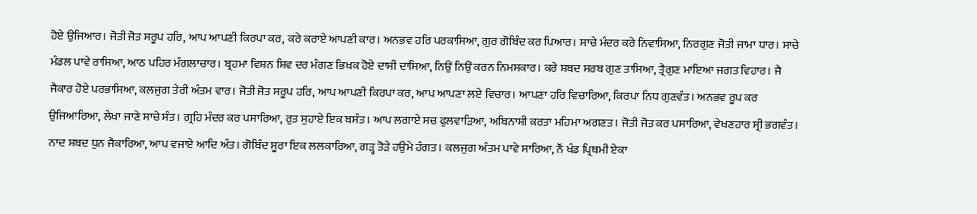ਹੋਏ ਉਜਿਆਰ। ਜੋਤੀ ਜੋਤ ਸਰੂਪ ਹਰਿ, ਆਪ ਆਪਣੀ ਕਿਰਪਾ ਕਰ, ਕਰੇ ਕਰਾਏ ਆਪਣੀ ਕਾਰ। ਅਨਭਵ ਹਰਿ ਪਰਕਾਸਿਆ, ਗੁਰ ਗੋਬਿੰਦ ਕਰ ਪਿਆਰ। ਸਾਚੇ ਮੰਦਰ ਕਰੇ ਨਿਵਾਸਿਆ, ਨਿਰਗੁਣ ਜੋਤੀ ਜਾਮਾ ਧਾਰ। ਸਾਚੇ ਮੰਡਲ ਪਾਵੇ ਰਾਸਿਆ, ਆਠ ਪਹਿਰ ਮੰਗਲਾਚਾਰ। ਬ੍ਰਹਮਾ ਵਿਸ਼ਨ ਸ਼ਿਵ ਦਰ ਮੰਗਣ ਭਿਖਕ ਹੋਏ ਦਾਸੀ ਦਾਸਿਆ, ਨਿਉਂ ਨਿਉਂ ਕਰਨ ਨਿਮਸਕਾਰ। ਕਰੇ ਸ਼ਬਦ ਸਰਬ ਗੁਣ ਤਾਸਿਆ, ਤ੍ਰੈਗੁਣ ਮਾਇਆ ਜਗਤ ਵਿਹਾਰ। ਜੈ ਜੈਕਾਰ ਹੋਏ ਪਰਭਾਸਿਆ, ਕਲਜੁਗ ਤੇਰੀ ਅੰਤਮ ਵਾਰ। ਜੋਤੀ ਜੋਤ ਸਰੂਪ ਹਰਿ, ਆਪ ਆਪਣੀ ਕਿਰਪਾ ਕਰ, ਆਪ ਆਪਣਾ ਲਏ ਵਿਚਾਰ। ਆਪਣਾ ਹਰਿ ਵਿਚਾਰਿਆ, ਕਿਰਪਾ ਨਿਧ ਗੁਣਵੰਤ। ਅਨਭਵ ਰੂਪ ਕਰ ਉਜਿਆਰਿਆ, ਲੇਖਾ ਜਾਣੇ ਸਾਚੇ ਸੰਤ। ਗ੍ਰਹਿ ਮੰਦਰ ਕਰ ਪਸਾਰਿਆ, ਰੁਤ ਸੁਹਾਏ ਇਕ ਬਸੰਤ। ਆਪ ਲਗਾਏ ਸਚ ਫੁਲਵਾੜਿਆ, ਅਬਿਨਾਸ਼ੀ ਕਰਤਾ ਮਹਿਮਾ ਅਗਣਤ। ਜੋਤੀ ਜੋਤ ਕਰ ਪਸਾਰਿਆ, ਵੇਖਣਹਾਰ ਸ੍ਰੀ ਭਗਵੰਤ। ਨਾਦ ਸ਼ਬਦ ਧੁਨ ਜੈਕਾਰਿਆ, ਆਪ ਵਜਾਏ ਆਦਿ ਅੰਤ। ਗੋਬਿੰਦ ਸੂਰਾ ਇਕ ਲਲਕਾਰਿਆ, ਗੜ੍ਹ ਤੋੜੇ ਹਉਮੇ ਹੰਗਤ। ਕਲਜੁਗ ਅੰਤਮ ਪਾਵੇ ਸਾਰਿਆ, ਨੌਂ ਖੰਡ ਪ੍ਰਿਥਮੀ ਏਕਾ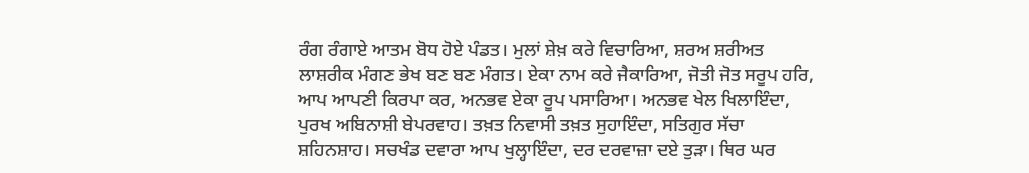ਰੰਗ ਰੰਗਾਏ ਆਤਮ ਬੋਧ ਹੋਏ ਪੰਡਤ। ਮੁਲਾਂ ਸ਼ੇਖ਼ ਕਰੇ ਵਿਚਾਰਿਆ, ਸ਼ਰਅ ਸ਼ਰੀਅਤ ਲਾਸ਼ਰੀਕ ਮੰਗਣ ਭੇਖ ਬਣ ਬਣ ਮੰਗਤ। ਏਕਾ ਨਾਮ ਕਰੇ ਜੈਕਾਰਿਆ, ਜੋਤੀ ਜੋਤ ਸਰੂਪ ਹਰਿ, ਆਪ ਆਪਣੀ ਕਿਰਪਾ ਕਰ, ਅਨਭਵ ਏਕਾ ਰੂਪ ਪਸਾਰਿਆ। ਅਨਭਵ ਖੇਲ ਖਿਲਾਇੰਦਾ, ਪੁਰਖ ਅਬਿਨਾਸ਼ੀ ਬੇਪਰਵਾਹ। ਤਖ਼ਤ ਨਿਵਾਸੀ ਤਖ਼ਤ ਸੁਹਾਇੰਦਾ, ਸਤਿਗੁਰ ਸੱਚਾ ਸ਼ਹਿਨਸ਼ਾਹ। ਸਚਖੰਡ ਦਵਾਰਾ ਆਪ ਖੁਲ੍ਹਾਇੰਦਾ, ਦਰ ਦਰਵਾਜ਼ਾ ਦਏ ਤੁੜਾ। ਥਿਰ ਘਰ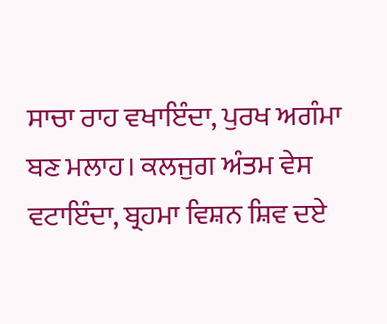ਸਾਚਾ ਰਾਹ ਵਖਾਇੰਦਾ, ਪੁਰਖ ਅਗੰਮਾ ਬਣ ਮਲਾਹ। ਕਲਜੁਗ ਅੰਤਮ ਵੇਸ ਵਟਾਇੰਦਾ, ਬ੍ਰਹਮਾ ਵਿਸ਼ਨ ਸ਼ਿਵ ਦਏ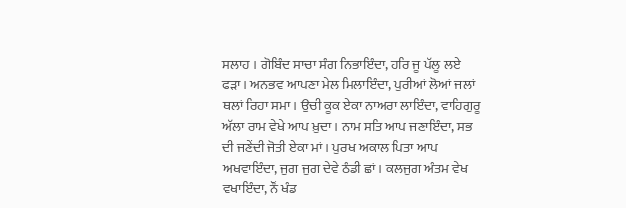ਸਲਾਹ । ਗੋਬਿੰਦ ਸਾਚਾ ਸੰਗ ਨਿਭਾਇੰਦਾ, ਹਰਿ ਜੂ ਪੱਲੂ ਲਏ ਫੜਾ। ਅਨਭਵ ਆਪਣਾ ਮੇਲ ਮਿਲਾਇੰਦਾ, ਪੁਰੀਆਂ ਲੋਆਂ ਜਲਾਂ ਥਲਾਂ ਰਿਹਾ ਸਮਾ। ਉਚੀ ਕੂਕ ਏਕਾ ਨਾਅਰਾ ਲਾਇੰਦਾ, ਵਾਹਿਗੁਰੂ ਅੱਲਾ ਰਾਮ ਵੇਖੇ ਆਪ ਖ਼ੁਦਾ। ਨਾਮ ਸਤਿ ਆਪ ਜਣਾਇੰਦਾ, ਸਭ ਦੀ ਜਣੇਂਦੀ ਜੋਤੀ ਏਕਾ ਮਾਂ। ਪੁਰਖ ਅਕਾਲ ਪਿਤਾ ਆਪ ਅਖਵਾਇੰਦਾ, ਜੁਗ ਜੁਗ ਦੇਵੇ ਠੰਡੀ ਛਾਂ। ਕਲਜੁਗ ਅੰਤਮ ਵੇਖ ਵਖਾਇੰਦਾ, ਨੌਂ ਖੰਡ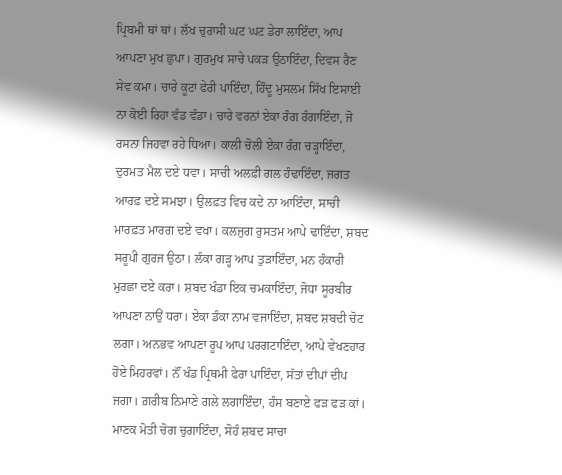ਪ੍ਰਿਬਮੀ ਥਾਂ ਥਾਂ। ਲੱਖ ਚੁਰਾਸੀ ਘਟ ਘਟ ਡੇਰਾ ਲਾਇੰਦਾ, ਆਪ ਆਪਣਾ ਮੁਖ ਛੁਪਾ। ਗੁਰਮੁਖ ਸਾਚੇ ਪਕੜ ਉਠਾਇੰਦਾ, ਦਿਵਸ ਰੈਣ ਸੇਵ ਕਮਾ। ਚਾਰੇ ਕੂਟਾਂ ਫੇਰੀ ਪਾਇੰਦਾ, ਹਿੰਦੂ ਮੁਸਲਮ ਸਿੱਖ ਇਸਾਈ ਨਾ ਕੋਈ ਰਿਹਾ ਵੰਡ ਵੰਡਾ। ਚਾਰੇ ਵਰਨਾਂ ਏਕਾ ਰੰਗ ਰੰਗਾਇੰਦਾ, ਜੋ ਰਸਨਾ ਜਿਹਵਾ ਰਹੇ ਧਿਆ। ਕਾਲੀ ਚੋਲੀ ਏਕਾ ਰੰਗ ਚੜ੍ਹਾਇੰਦਾ, ਦੁਰਮਤ ਮੈਲ ਦਏ ਧਵਾ। ਸਾਚੀ ਅਲਫ਼ੀ ਗਲ ਹੰਢਾਇੰਦਾ, ਜਗਤ ਆਰਫ਼ ਦਏ ਸਮਝਾ। ਉਲਫ਼ਤ ਵਿਚ ਕਦੇ ਨਾ ਆਇੰਦਾ, ਸਾਚੀ ਮਾਰਫ਼ਤ ਮਾਰਗ ਦਏ ਵਖਾ। ਕਲਜੁਗ ਰੁਸਤਮ ਆਪੇ ਢਾਇੰਦਾ, ਸ਼ਬਦ ਸਰੂਪੀ ਗੁਰਜ ਉਠਾ। ਲੰਕਾ ਗੜ੍ਹ ਆਪ ਤੁੜਾਇੰਦਾ, ਮਨ ਹੰਕਾਰੀ ਮੁਰਛਾ ਦਏ ਕਰਾ। ਸ਼ਬਦ ਖੰਡਾ ਇਕ ਚਮਕਾਇੰਦਾ, ਜੋਧਾ ਸੂਰਬੀਰ ਆਪਣਾ ਨਾਉਂ ਧਰਾ। ਏਕਾ ਡੰਕਾ ਨਾਮ ਵਜਾਇੰਦਾ, ਸ਼ਬਦ ਸ਼ਬਦੀ ਚੋਟ ਲਗਾ। ਅਨਭਵ ਆਪਣਾ ਰੂਪ ਆਪ ਪਰਗਟਾਇੰਦਾ, ਆਪੇ ਵੇਖਣਹਾਰ ਹੋਏ ਮਿਹਰਵਾਂ। ਨੌਂ ਖੰਡ ਪ੍ਰਿਥਮੀ ਫੇਰਾ ਪਾਇੰਦਾ, ਸੱਤਾਂ ਦੀਪਾਂ ਦੀਪ ਜਗਾ। ਗ਼ਰੀਬ ਨਿਮਾਣੇ ਗਲੇ ਲਗਾਇੰਦਾ, ਹੰਸ ਬਣਾਏ ਫੜ ਫੜ ਕਾਂ। ਮਾਣਕ ਮੋਤੀ ਚੋਗ ਚੁਗਾਇੰਦਾ, ਸੋਹੰ ਸ਼ਬਦ ਸਾਚਾ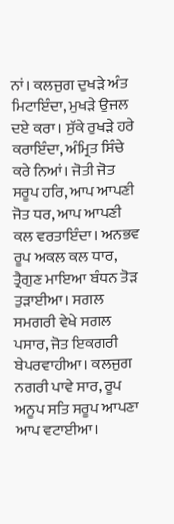ਨਾਂ। ਕਲਜੁਗ ਦੁਖੜੇ ਅੰਤ ਮਿਟਾਇੰਦਾ, ਮੁਖੜੇ ਉਜਲ ਦਏ ਕਰਾ। ਸੁੱਕੇ ਰੁਖੜੇ ਹਰੇ ਕਰਾਇੰਦਾ, ਅੰਮ੍ਰਿਤ ਸਿੰਚੇ ਕਰੇ ਨਿਆਂ। ਜੋਤੀ ਜੋਤ ਸਰੂਪ ਹਰਿ, ਆਪ ਆਪਣੀ ਜੋਤ ਧਰ, ਆਪ ਆਪਣੀ ਕਲ ਵਰਤਾਇੰਦਾ। ਅਨਭਵ ਰੂਪ ਅਕਲ ਕਲ ਧਾਰ, ਤ੍ਰੈਗੁਣ ਮਾਇਆ ਬੰਧਨ ਤੋੜ ਤੁੜਾਈਆ। ਸਗਲ ਸਮਗਰੀ ਵੇਖੇ ਸਗਲ ਪਸਾਰ, ਜੋਤ ਇਕਗਰੀ ਬੇਪਰਵਾਹੀਆ। ਕਲਜੁਗ ਨਗਰੀ ਪਾਵੇ ਸਾਰ, ਰੂਪ ਅਨੂਪ ਸਤਿ ਸਰੂਪ ਆਪਣਾ ਆਪ ਵਟਾਈਆ।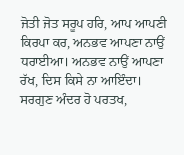ਜੋਤੀ ਜੋਤ ਸਰੂਪ ਹਰਿ, ਆਪ ਆਪਣੀ ਕਿਰਪਾ ਕਰ, ਅਨਭਵ ਆਪਣਾ ਨਾਉਂ ਧਰਾਈਆ। ਅਨਭਵ ਨਾਉਂ ਆਪਣਾ ਰੱਖ, ਦਿਸ ਕਿਸੇ ਨਾ ਆਇੰਦਾ। ਸਰਗੁਣ ਅੰਦਰ ਹੋ ਪਰਤਖ,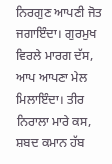ਨਿਰਗੁਣ ਆਪਣੀ ਜੋਤ ਜਗਾਇੰਦਾ। ਗੁਰਮੁਖ ਵਿਰਲੇ ਮਾਰਗ ਦੱਸ, ਆਪ ਆਪਣਾ ਮੇਲ ਮਿਲਾਇੰਦਾ। ਤੀਰ ਨਿਰਾਲਾ ਮਾਰੇ ਕਸ, ਸ਼ਬਦ ਕਮਾਨ ਹੱਬ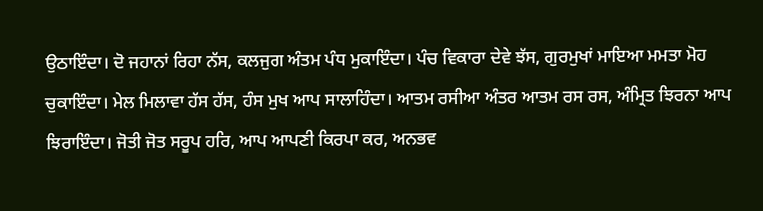ਉਠਾਇੰਦਾ। ਦੋ ਜਹਾਨਾਂ ਰਿਹਾ ਨੱਸ, ਕਲਜੁਗ ਅੰਤਮ ਪੰਧ ਮੁਕਾਇੰਦਾ। ਪੰਚ ਵਿਕਾਰਾ ਦੇਵੇ ਝੱਸ, ਗੁਰਮੁਖਾਂ ਮਾਇਆ ਮਮਤਾ ਮੋਹ ਚੁਕਾਇੰਦਾ। ਮੇਲ ਮਿਲਾਵਾ ਹੱਸ ਹੱਸ, ਹੰਸ ਮੁਖ ਆਪ ਸਾਲਾਹਿੰਦਾ। ਆਤਮ ਰਸੀਆ ਅੰਤਰ ਆਤਮ ਰਸ ਰਸ, ਅੰਮ੍ਰਿਤ ਝਿਰਨਾ ਆਪ ਝਿਰਾਇੰਦਾ। ਜੋਤੀ ਜੋਤ ਸਰੂਪ ਹਰਿ, ਆਪ ਆਪਣੀ ਕਿਰਪਾ ਕਰ, ਅਨਭਵ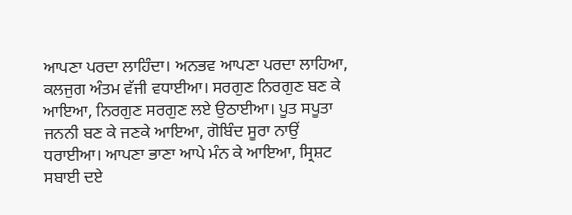ਆਪਣਾ ਪਰਦਾ ਲਾਹਿੰਦਾ। ਅਨਭਵ ਆਪਣਾ ਪਰਦਾ ਲਾਹਿਆ, ਕਲਜੁਗ ਅੰਤਮ ਵੱਜੀ ਵਧਾਈਆ। ਸਰਗੁਣ ਨਿਰਗੁਣ ਬਣ ਕੇ ਆਇਆ, ਨਿਰਗੁਣ ਸਰਗੁਣ ਲਏ ਉਠਾਈਆ। ਪੂਤ ਸਪੂਤਾ ਜਨਨੀ ਬਣ ਕੇ ਜਣਕੇ ਆਇਆ, ਗੋਬਿੰਦ ਸੂਰਾ ਨਾਉਂ ਧਰਾਈਆ। ਆਪਣਾ ਭਾਣਾ ਆਪੇ ਮੰਨ ਕੇ ਆਇਆ, ਸ੍ਰਿਸ਼ਟ ਸਬਾਈ ਦਏ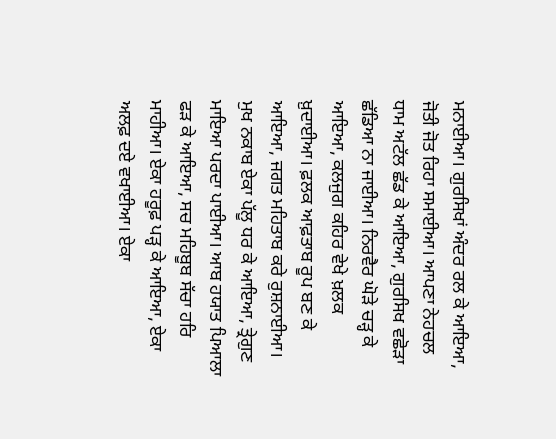ਮਨਾਈਆ। ਗੁਰਸਿਖਾਂ ਅੰਦਰ ਰਲ ਕੇ ਆਇਆ, ਜੋਤੀ ਜੋਤ ਰਿਹਾ ਸਮਾਈਆ। ਆਪਣਾ ਨੇਹਚਲ ਧਾਮ ਅਟੱਲ ਛੱਡ ਕੇ ਆਇਆ, ਗੁਰਸਿਖ ਵਛੋੜਾ ਛੱਡਿਆ ਨਾ ਜਾਈਆ। ਨਿਰਵੈਰ ਘੋੜੇ ਚੜ੍ਹ ਕੇ ਆਇਆ, ਕਲਜੁਗ ਕਹਿਰ ਵੇਖੇ ਖ਼ਲਕ ਖ਼ੁਦਾਈਆ। ਫ਼ਲਕ ਆਫ਼ਤਾਬ ਰੂਪ ਬਣ ਕੇ ਆਇਆ, ਜਗਤ ਮਹਿਤਾਬ ਕਰੇ ਰੁਸ਼ਨਾਈਆ। ਮੁਖ ਨਕਾਬ ਏਕਾ ਪੱਲੂ ਧਰ ਕੇ ਆਇਆ, ਤ੍ਰੇਗੁਣ ਮਾਇਆ ਪਰਦਾ ਪਾਈਆ। ਆਬ ਹਯਾਤ ਪਿਆਲਾ ਫੜ ਕੇ ਆਇਆ, ਸਚ ਮਹਿਬੂਬ ਸੱਚਾ ਹਰਿ ਮਾਹੀਆ। ਏਕਾ ਹਰੂਫ਼ ਪੜ੍ਹ ਕੇ ਆਇਆ, ਏਕਾ ਅਲਫ਼ ਦਏ ਵਖਾਈਆ। ਏਕਾ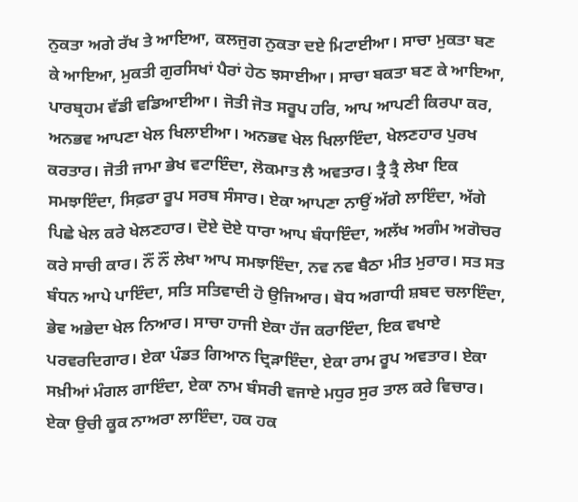ਨੁਕਤਾ ਅਗੇ ਰੱਖ ਤੇ ਆਇਆ, ਕਲਜੁਗ ਨੁਕਤਾ ਦਏ ਮਿਟਾਈਆ। ਸਾਚਾ ਮੁਕਤਾ ਬਣ ਕੇ ਆਇਆ, ਮੁਕਤੀ ਗੁਰਸਿਖਾਂ ਪੈਰਾਂ ਹੇਠ ਝਸਾਈਆ। ਸਾਚਾ ਬਕਤਾ ਬਣ ਕੇ ਆਇਆ, ਪਾਰਬ੍ਰਹਮ ਵੱਡੀ ਵਡਿਆਈਆ। ਜੋਤੀ ਜੋਤ ਸਰੂਪ ਹਰਿ, ਆਪ ਆਪਣੀ ਕਿਰਪਾ ਕਰ, ਅਨਭਵ ਆਪਣਾ ਖੇਲ ਖਿਲਾਈਆ। ਅਨਭਵ ਖੇਲ ਖਿਲਾਇੰਦਾ, ਖੇਲਣਹਾਰ ਪੁਰਖ ਕਰਤਾਰ। ਜੋਤੀ ਜਾਮਾ ਭੇਖ ਵਟਾਇੰਦਾ, ਲੋਕਮਾਤ ਲੈ ਅਵਤਾਰ। ਤ੍ਰੈ ਤ੍ਰੈ ਲੇਖਾ ਇਕ ਸਮਝਾਇੰਦਾ, ਸਿਫ਼ਰਾ ਰੂਪ ਸਰਬ ਸੰਸਾਰ। ਏਕਾ ਆਪਣਾ ਨਾਉਂ ਅੱਗੇ ਲਾਇੰਦਾ, ਅੱਗੇ ਪਿਛੇ ਖੇਲ ਕਰੇ ਖੇਲਣਹਾਰ। ਦੋਏ ਦੋਏ ਧਾਰਾ ਆਪ ਬੰਧਾਇੰਦਾ, ਅਲੱਖ ਅਗੰਮ ਅਗੋਚਰ ਕਰੇ ਸਾਚੀ ਕਾਰ। ਨੌਂ ਨੌਂ ਲੇਖਾ ਆਪ ਸਮਝਾਇੰਦਾ, ਨਵ ਨਵ ਬੈਠਾ ਮੀਤ ਮੁਰਾਰ। ਸਤ ਸਤ ਬੰਧਨ ਆਪੇ ਪਾਇੰਦਾ, ਸਤਿ ਸਤਿਵਾਦੀ ਹੋ ਉਜਿਆਰ। ਬੋਧ ਅਗਾਧੀ ਸ਼ਬਦ ਚਲਾਇੰਦਾ, ਭੇਵ ਅਭੇਦਾ ਖੇਲ ਨਿਆਰ। ਸਾਚਾ ਹਾਜੀ ਏਕਾ ਹੱਜ ਕਰਾਇੰਦਾ, ਇਕ ਵਖਾਏ ਪਰਵਰਦਿਗਾਰ। ਏਕਾ ਪੰਡਤ ਗਿਆਨ ਦ੍ਰਿੜਾਇੰਦਾ, ਏਕਾ ਰਾਮ ਰੂਪ ਅਵਤਾਰ। ਏਕਾ ਸਖ਼ੀਆਂ ਮੰਗਲ ਗਾਇੰਦਾ, ਏਕਾ ਨਾਮ ਬੰਸਰੀ ਵਜਾਏ ਮਧੁਰ ਸੁਰ ਤਾਲ ਕਰੇ ਵਿਚਾਰ। ਏਕਾ ਉਚੀ ਕੂਕ ਨਾਅਰਾ ਲਾਇੰਦਾ, ਹਕ ਹਕ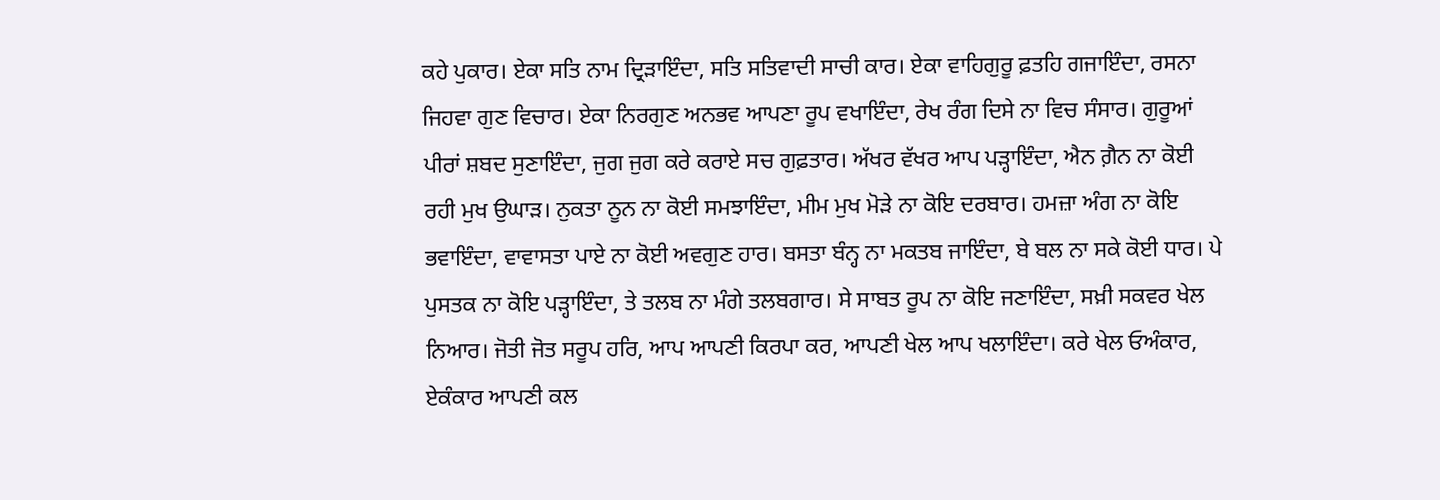ਕਹੇ ਪੁਕਾਰ। ਏਕਾ ਸਤਿ ਨਾਮ ਦ੍ਰਿੜਾਇੰਦਾ, ਸਤਿ ਸਤਿਵਾਦੀ ਸਾਚੀ ਕਾਰ। ਏਕਾ ਵਾਹਿਗੁਰੂ ਫ਼ਤਹਿ ਗਜਾਇੰਦਾ, ਰਸਨਾ ਜਿਹਵਾ ਗੁਣ ਵਿਚਾਰ। ਏਕਾ ਨਿਰਗੁਣ ਅਨਭਵ ਆਪਣਾ ਰੂਪ ਵਖਾਇੰਦਾ, ਰੇਖ ਰੰਗ ਦਿਸੇ ਨਾ ਵਿਚ ਸੰਸਾਰ। ਗੁਰੂਆਂ ਪੀਰਾਂ ਸ਼ਬਦ ਸੁਣਾਇੰਦਾ, ਜੁਗ ਜੁਗ ਕਰੇ ਕਰਾਏ ਸਚ ਗੁਫ਼ਤਾਰ। ਅੱਖਰ ਵੱਖਰ ਆਪ ਪੜ੍ਹਾਇੰਦਾ, ਐਨ ਗ਼ੈਨ ਨਾ ਕੋਈ ਰਹੀ ਮੁਖ ਉਘਾੜ। ਨੁਕਤਾ ਨੂਨ ਨਾ ਕੋਈ ਸਮਝਾਇੰਦਾ, ਮੀਮ ਮੁਖ ਮੋੜੇ ਨਾ ਕੋਇ ਦਰਬਾਰ। ਹਮਜ਼ਾ ਅੰਗ ਨਾ ਕੋਇ ਭਵਾਇੰਦਾ, ਵਾਵਾਸਤਾ ਪਾਏ ਨਾ ਕੋਈ ਅਵਗੁਣ ਹਾਰ। ਬਸਤਾ ਬੰਨ੍ਹ ਨਾ ਮਕਤਬ ਜਾਇੰਦਾ, ਬੇ ਬਲ ਨਾ ਸਕੇ ਕੋਈ ਧਾਰ। ਪੇ ਪੁਸਤਕ ਨਾ ਕੋਇ ਪੜ੍ਹਾਇੰਦਾ, ਤੇ ਤਲਬ ਨਾ ਮੰਗੇ ਤਲਬਗਾਰ। ਸੇ ਸਾਬਤ ਰੂਪ ਨਾ ਕੋਇ ਜਣਾਇੰਦਾ, ਸਖ਼ੀ ਸਕਵਰ ਖੇਲ ਨਿਆਰ। ਜੋਤੀ ਜੋਤ ਸਰੂਪ ਹਰਿ, ਆਪ ਆਪਣੀ ਕਿਰਪਾ ਕਰ, ਆਪਣੀ ਖੇਲ ਆਪ ਖਲਾਇੰਦਾ। ਕਰੇ ਖੇਲ ਓਅੰਕਾਰ, ਏਕੰਕਾਰ ਆਪਣੀ ਕਲ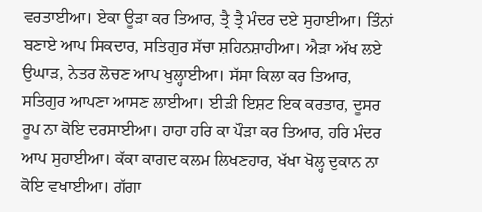ਵਰਤਾਈਆ। ਏਕਾ ਊੜਾ ਕਰ ਤਿਆਰ, ਤ੍ਰੈ ਤ੍ਰੈ ਮੰਦਰ ਦਏ ਸੁਹਾਈਆ। ਤਿੰਨਾਂ ਬਣਾਏ ਆਪ ਸਿਕਦਾਰ, ਸਤਿਗੁਰ ਸੱਚਾ ਸ਼ਹਿਨਸ਼ਾਹੀਆ। ਐੜਾ ਅੱਖ ਲਏ ਉਘਾੜ, ਨੇਤਰ ਲੋਚਣ ਆਪ ਖੁਲ੍ਹਾਈਆ। ਸੱਸਾ ਕਿਲਾ ਕਰ ਤਿਆਰ, ਸਤਿਗੁਰ ਆਪਣਾ ਆਸਣ ਲਾਈਆ। ਈੜੀ ਇਸ਼ਟ ਇਕ ਕਰਤਾਰ, ਦੂਸਰ ਰੂਪ ਨਾ ਕੋਇ ਦਰਸਾਈਆ। ਹਾਹਾ ਹਰਿ ਕਾ ਪੌੜਾ ਕਰ ਤਿਆਰ, ਹਰਿ ਮੰਦਰ ਆਪ ਸੁਹਾਈਆ। ਕੱਕਾ ਕਾਗਦ ਕਲਮ ਲਿਖਣਹਾਰ, ਖੱਖਾ ਖੋਲ੍ਹ ਦੁਕਾਨ ਨਾ ਕੋਇ ਵਖਾਈਆ। ਗੱਗਾ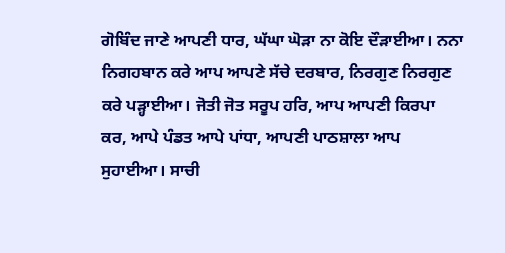ਗੋਬਿੰਦ ਜਾਣੇ ਆਪਣੀ ਧਾਰ, ਘੱਘਾ ਘੋੜਾ ਨਾ ਕੋਇ ਦੌੜਾਈਆ। ਨਨਾ ਨਿਗਹਬਾਨ ਕਰੇ ਆਪ ਆਪਣੇ ਸੱਚੇ ਦਰਬਾਰ, ਨਿਰਗੁਣ ਨਿਰਗੁਣ ਕਰੇ ਪੜ੍ਹਾਈਆ। ਜੋਤੀ ਜੋਤ ਸਰੂਪ ਹਰਿ, ਆਪ ਆਪਣੀ ਕਿਰਪਾ ਕਰ, ਆਪੇ ਪੰਡਤ ਆਪੇ ਪਾਂਧਾ, ਆਪਣੀ ਪਾਠਸ਼ਾਲਾ ਆਪ ਸੁਹਾਈਆ। ਸਾਚੀ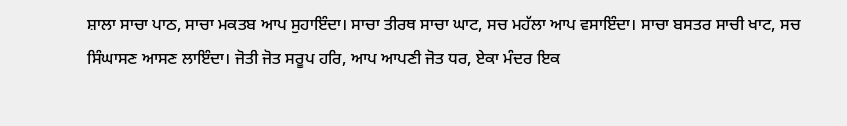ਸ਼ਾਲਾ ਸਾਚਾ ਪਾਠ, ਸਾਚਾ ਮਕਤਬ ਆਪ ਸੁਹਾਇੰਦਾ। ਸਾਚਾ ਤੀਰਥ ਸਾਚਾ ਘਾਟ, ਸਚ ਮਹੱਲਾ ਆਪ ਵਸਾਇੰਦਾ। ਸਾਚਾ ਬਸਤਰ ਸਾਚੀ ਖਾਟ, ਸਚ ਸਿੰਘਾਸਣ ਆਸਣ ਲਾਇੰਦਾ। ਜੋਤੀ ਜੋਤ ਸਰੂਪ ਹਰਿ, ਆਪ ਆਪਣੀ ਜੋਤ ਧਰ, ਏਕਾ ਮੰਦਰ ਇਕ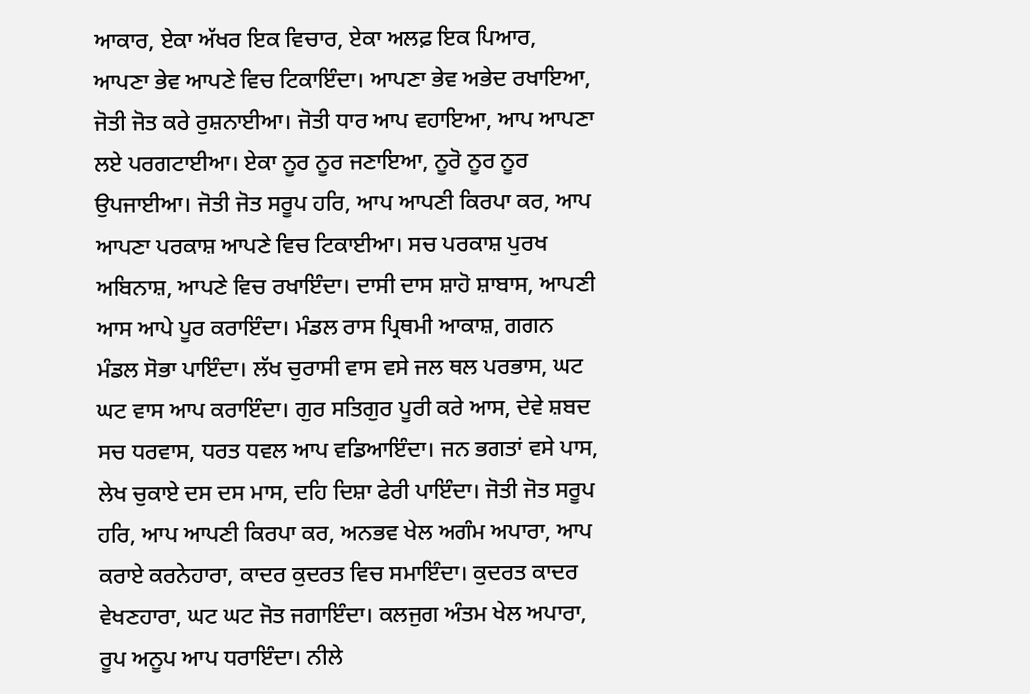ਆਕਾਰ, ਏਕਾ ਅੱਖਰ ਇਕ ਵਿਚਾਰ, ਏਕਾ ਅਲਫ਼ ਇਕ ਪਿਆਰ, ਆਪਣਾ ਭੇਵ ਆਪਣੇ ਵਿਚ ਟਿਕਾਇੰਦਾ। ਆਪਣਾ ਭੇਵ ਅਭੇਦ ਰਖਾਇਆ, ਜੋਤੀ ਜੋਤ ਕਰੇ ਰੁਸ਼ਨਾਈਆ। ਜੋਤੀ ਧਾਰ ਆਪ ਵਹਾਇਆ, ਆਪ ਆਪਣਾ ਲਏ ਪਰਗਟਾਈਆ। ਏਕਾ ਨੂਰ ਨੂਰ ਜਣਾਇਆ, ਨੂਰੋ ਨੂਰ ਨੂਰ ਉਪਜਾਈਆ। ਜੋਤੀ ਜੋਤ ਸਰੂਪ ਹਰਿ, ਆਪ ਆਪਣੀ ਕਿਰਪਾ ਕਰ, ਆਪ ਆਪਣਾ ਪਰਕਾਸ਼ ਆਪਣੇ ਵਿਚ ਟਿਕਾਈਆ। ਸਚ ਪਰਕਾਸ਼ ਪੁਰਖ ਅਬਿਨਾਸ਼, ਆਪਣੇ ਵਿਚ ਰਖਾਇੰਦਾ। ਦਾਸੀ ਦਾਸ ਸ਼ਾਹੋ ਸ਼ਾਬਾਸ, ਆਪਣੀ ਆਸ ਆਪੇ ਪੂਰ ਕਰਾਇੰਦਾ। ਮੰਡਲ ਰਾਸ ਪ੍ਰਿਥਮੀ ਆਕਾਸ਼, ਗਗਨ ਮੰਡਲ ਸੋਭਾ ਪਾਇੰਦਾ। ਲੱਖ ਚੁਰਾਸੀ ਵਾਸ ਵਸੇ ਜਲ ਥਲ ਪਰਭਾਸ, ਘਟ ਘਟ ਵਾਸ ਆਪ ਕਰਾਇੰਦਾ। ਗੁਰ ਸਤਿਗੁਰ ਪੂਰੀ ਕਰੇ ਆਸ, ਦੇਵੇ ਸ਼ਬਦ ਸਚ ਧਰਵਾਸ, ਧਰਤ ਧਵਲ ਆਪ ਵਡਿਆਇੰਦਾ। ਜਨ ਭਗਤਾਂ ਵਸੇ ਪਾਸ, ਲੇਖ ਚੁਕਾਏ ਦਸ ਦਸ ਮਾਸ, ਦਹਿ ਦਿਸ਼ਾ ਫੇਰੀ ਪਾਇੰਦਾ। ਜੋਤੀ ਜੋਤ ਸਰੂਪ ਹਰਿ, ਆਪ ਆਪਣੀ ਕਿਰਪਾ ਕਰ, ਅਨਭਵ ਖੇਲ ਅਗੰਮ ਅਪਾਰਾ, ਆਪ ਕਰਾਏ ਕਰਨੇਹਾਰਾ, ਕਾਦਰ ਕੁਦਰਤ ਵਿਚ ਸਮਾਇੰਦਾ। ਕੁਦਰਤ ਕਾਦਰ ਵੇਖਣਹਾਰਾ, ਘਟ ਘਟ ਜੋਤ ਜਗਾਇੰਦਾ। ਕਲਜੁਗ ਅੰਤਮ ਖੇਲ ਅਪਾਰਾ, ਰੂਪ ਅਨੂਪ ਆਪ ਧਰਾਇੰਦਾ। ਨੀਲੇ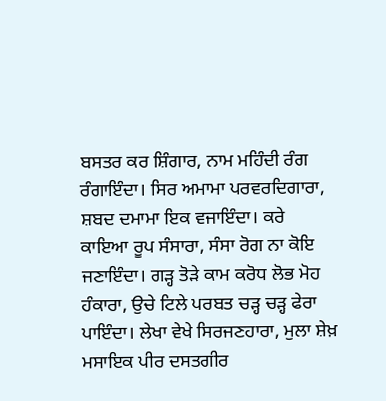ਬਸਤਰ ਕਰ ਸ਼ਿੰਗਾਰ, ਨਾਮ ਮਹਿੰਦੀ ਰੰਗ ਰੰਗਾਇੰਦਾ। ਸਿਰ ਅਮਾਮਾ ਪਰਵਰਦਿਗਾਰਾ, ਸ਼ਬਦ ਦਮਾਮਾ ਇਕ ਵਜਾਇੰਦਾ। ਕਰੇ ਕਾਇਆ ਰੂਪ ਸੰਸਾਰਾ, ਸੰਸਾ ਰੋਗ ਨਾ ਕੋਇ ਜਣਾਇੰਦਾ। ਗੜ੍ਹ ਤੋੜੇ ਕਾਮ ਕਰੋਧ ਲੋਭ ਮੋਹ ਹੰਕਾਰਾ, ਉਚੇ ਟਿਲੇ ਪਰਬਤ ਚੜ੍ਹ ਚੜ੍ਹ ਫੇਰਾ ਪਾਇੰਦਾ। ਲੇਖਾ ਵੇਖੇ ਸਿਰਜਣਹਾਰਾ, ਮੁਲਾ ਸ਼ੇਖ਼ ਮਸਾਇਕ ਪੀਰ ਦਸਤਗੀਰ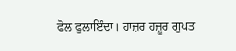ਫੋਲ ਫੁਲਾਇੰਦਾ। ਹਾਜ਼ਰ ਹਜ਼ੂਰ ਗੁਪਤ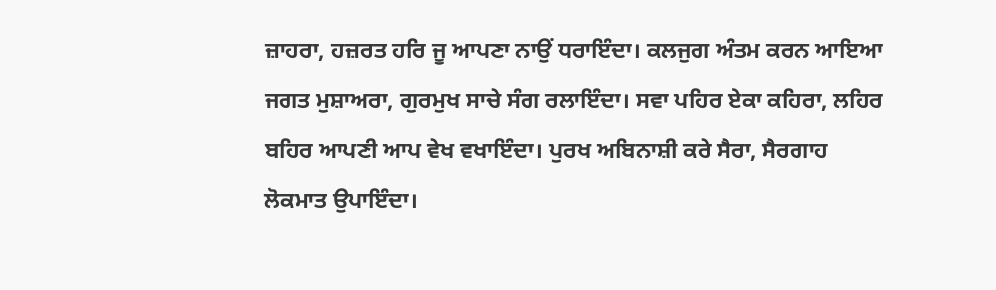ਜ਼ਾਹਰਾ, ਹਜ਼ਰਤ ਹਰਿ ਜੂ ਆਪਣਾ ਨਾਉਂ ਧਰਾਇੰਦਾ। ਕਲਜੁਗ ਅੰਤਮ ਕਰਨ ਆਇਆ ਜਗਤ ਮੁਸ਼ਾਅਰਾ, ਗੁਰਮੁਖ ਸਾਚੇ ਸੰਗ ਰਲਾਇੰਦਾ। ਸਵਾ ਪਹਿਰ ਏਕਾ ਕਹਿਰਾ, ਲਹਿਰ ਬਹਿਰ ਆਪਣੀ ਆਪ ਵੇਖ ਵਖਾਇੰਦਾ। ਪੁਰਖ ਅਬਿਨਾਸ਼ੀ ਕਰੇ ਸੈਰਾ, ਸੈਰਗਾਹ ਲੋਕਮਾਤ ਉਪਾਇੰਦਾ।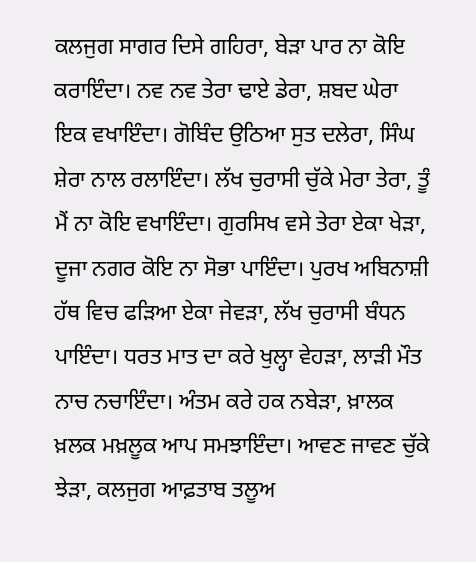ਕਲਜੁਗ ਸਾਗਰ ਦਿਸੇ ਗਹਿਰਾ, ਬੇੜਾ ਪਾਰ ਨਾ ਕੋਇ ਕਰਾਇੰਦਾ। ਨਵ ਨਵ ਤੇਰਾ ਢਾਏ ਡੇਰਾ, ਸ਼ਬਦ ਘੇਰਾ ਇਕ ਵਖਾਇੰਦਾ। ਗੋਬਿੰਦ ਉਠਿਆ ਸੁਤ ਦਲੇਰਾ, ਸਿੰਘ ਸ਼ੇਰਾ ਨਾਲ ਰਲਾਇੰਦਾ। ਲੱਖ ਚੁਰਾਸੀ ਚੁੱਕੇ ਮੇਰਾ ਤੇਰਾ, ਤੂੰ ਮੈਂ ਨਾ ਕੋਇ ਵਖਾਇੰਦਾ। ਗੁਰਸਿਖ ਵਸੇ ਤੇਰਾ ਏਕਾ ਖੇੜਾ, ਦੂਜਾ ਨਗਰ ਕੋਇ ਨਾ ਸੋਭਾ ਪਾਇੰਦਾ। ਪੁਰਖ ਅਬਿਨਾਸ਼ੀ ਹੱਥ ਵਿਚ ਫੜਿਆ ਏਕਾ ਜੇਵੜਾ, ਲੱਖ ਚੁਰਾਸੀ ਬੰਧਨ ਪਾਇੰਦਾ। ਧਰਤ ਮਾਤ ਦਾ ਕਰੇ ਖੁਲ੍ਹਾ ਵੇਹੜਾ, ਲਾੜੀ ਮੌਤ ਨਾਚ ਨਚਾਇੰਦਾ। ਅੰਤਮ ਕਰੇ ਹਕ ਨਬੇੜਾ, ਖ਼ਾਲਕ ਖ਼ਲਕ ਮਖ਼ਲੂਕ ਆਪ ਸਮਝਾਇੰਦਾ। ਆਵਣ ਜਾਵਣ ਚੁੱਕੇ ਝੇੜਾ, ਕਲਜੁਗ ਆਫ਼ਤਾਬ ਤਲੂਅ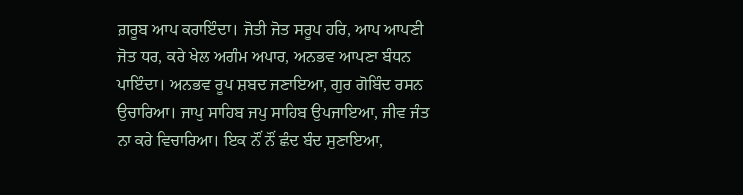ਗ਼ਰੂਬ ਆਪ ਕਰਾਇੰਦਾ। ਜੋਤੀ ਜੋਤ ਸਰੂਪ ਹਰਿ, ਆਪ ਆਪਣੀ ਜੋਤ ਧਰ, ਕਰੇ ਖੇਲ ਅਗੰਮ ਅਪਾਰ, ਅਨਭਵ ਆਪਣਾ ਬੰਧਨ ਪਾਇੰਦਾ। ਅਨਭਵ ਰੂਪ ਸ਼ਬਦ ਜਣਾਇਆ, ਗੁਰ ਗੋਬਿੰਦ ਰਸਨ ਉਚਾਰਿਆ। ਜਾਪੁ ਸਾਹਿਬ ਜਪੁ ਸਾਹਿਬ ਉਪਜਾਇਆ, ਜੀਵ ਜੰਤ ਨਾ ਕਰੇ ਵਿਚਾਰਿਆ। ਇਕ ਨੌਂ ਨੌਂ ਛੰਦ ਬੰਦ ਸੁਣਾਇਆ,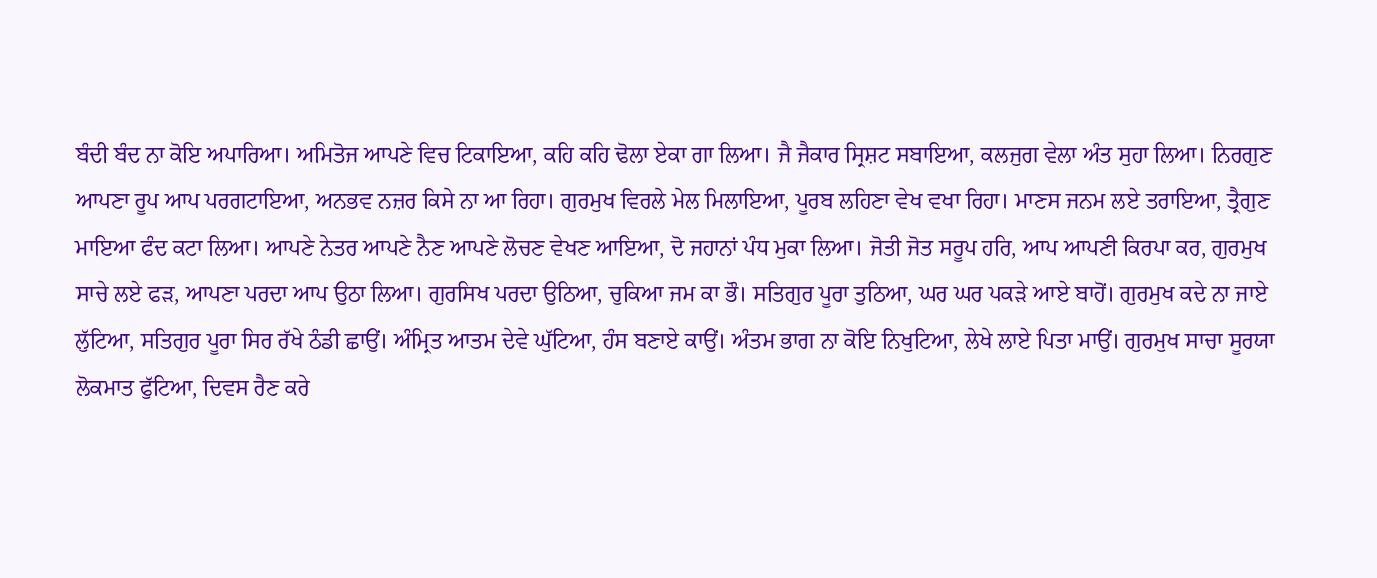ਬੰਦੀ ਬੰਦ ਨਾ ਕੋਇ ਅਪਾਰਿਆ। ਅਮਿਤੋਜ ਆਪਣੇ ਵਿਚ ਟਿਕਾਇਆ, ਕਹਿ ਕਹਿ ਢੋਲਾ ਏਕਾ ਗਾ ਲਿਆ। ਜੈ ਜੈਕਾਰ ਸ੍ਰਿਸ਼ਟ ਸਬਾਇਆ, ਕਲਜੁਗ ਵੇਲਾ ਅੰਤ ਸੁਹਾ ਲਿਆ। ਨਿਰਗੁਣ ਆਪਣਾ ਰੂਪ ਆਪ ਪਰਗਟਾਇਆ, ਅਨਭਵ ਨਜ਼ਰ ਕਿਸੇ ਨਾ ਆ ਰਿਹਾ। ਗੁਰਮੁਖ ਵਿਰਲੇ ਮੇਲ ਮਿਲਾਇਆ, ਪੂਰਬ ਲਹਿਣਾ ਵੇਖ ਵਖਾ ਰਿਹਾ। ਮਾਣਸ ਜਨਮ ਲਏ ਤਰਾਇਆ, ਤ੍ਰੈਗੁਣ ਮਾਇਆ ਫੰਦ ਕਟਾ ਲਿਆ। ਆਪਣੇ ਨੇਤਰ ਆਪਣੇ ਨੈਣ ਆਪਣੇ ਲੋਚਣ ਵੇਖਣ ਆਇਆ, ਦੋ ਜਹਾਨਾਂ ਪੰਧ ਮੁਕਾ ਲਿਆ। ਜੋਤੀ ਜੋਤ ਸਰੂਪ ਹਰਿ, ਆਪ ਆਪਣੀ ਕਿਰਪਾ ਕਰ, ਗੁਰਮੁਖ ਸਾਚੇ ਲਏ ਫੜ, ਆਪਣਾ ਪਰਦਾ ਆਪ ਉਠਾ ਲਿਆ। ਗੁਰਸਿਖ ਪਰਦਾ ਉਠਿਆ, ਚੁਕਿਆ ਜਮ ਕਾ ਭੌ। ਸਤਿਗੁਰ ਪੂਰਾ ਤੁਠਿਆ, ਘਰ ਘਰ ਪਕੜੇ ਆਏ ਬਾਹੋਂ। ਗੁਰਮੁਖ ਕਦੇ ਨਾ ਜਾਏ ਲੁੱਟਿਆ, ਸਤਿਗੁਰ ਪੂਰਾ ਸਿਰ ਰੱਖੇ ਠੰਡੀ ਛਾਉਂ। ਅੰਮ੍ਰਿਤ ਆਤਮ ਦੇਵੇ ਘੁੱਟਿਆ, ਹੰਸ ਬਣਾਏ ਕਾਉਂ। ਅੰਤਮ ਭਾਗ ਨਾ ਕੋਇ ਨਿਖੁਟਿਆ, ਲੇਖੇ ਲਾਏ ਪਿਤਾ ਮਾਉਂ। ਗੁਰਮੁਖ ਸਾਚਾ ਸੂਰਯਾ ਲੋਕਮਾਤ ਫੁੱਟਿਆ, ਦਿਵਸ ਰੈਣ ਕਰੇ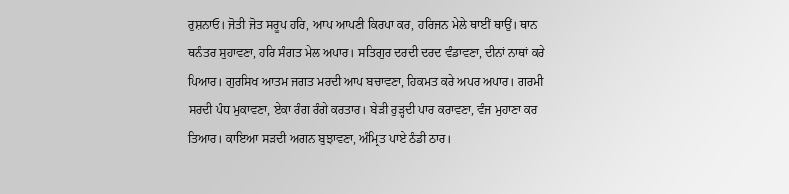ਰੁਸ਼ਨਾਓ। ਜੋਤੀ ਜੋਤ ਸਰੂਪ ਹਰਿ, ਆਪ ਆਪਣੀ ਕਿਰਪਾ ਕਰ, ਹਰਿਜਨ ਮੇਲੇ ਥਾਈਂ ਥਾਉਂ। ਥਾਨ ਥਨੰਤਰ ਸੁਹਾਵਣਾ, ਹਰਿ ਸੰਗਤ ਮੇਲ ਅਪਾਰ। ਸਤਿਗੁਰ ਦਰਦੀ ਦਰਦ ਵੰਡਾਵਣਾ, ਦੀਨਾਂ ਨਾਥਾਂ ਕਰੇ ਪਿਆਰ। ਗੁਰਸਿਖ ਆਤਮ ਜਗਤ ਮਰਦੀ ਆਪ ਬਚਾਵਣਾ, ਹਿਕਮਤ ਕਰੇ ਅਪਰ ਅਪਾਰ। ਗਰਮੀ ਸਰਦੀ ਪੰਧ ਮੁਕਾਵਣਾ, ਏਕਾ ਰੰਗ ਰੰਗੇ ਕਰਤਾਰ। ਬੇੜੀ ਰੁੜ੍ਹਦੀ ਪਾਰ ਕਰਾਵਣਾ, ਵੰਜ ਮੁਹਾਣਾ ਕਰ ਤਿਆਰ। ਕਾਇਆ ਸੜਦੀ ਅਗਨ ਬੁਝਾਵਣਾ, ਅੰਮ੍ਰਿਤ ਪਾਏ ਠੰਡੀ ਠਾਰ।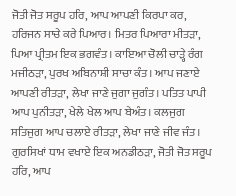ਜੋਤੀ ਜੋਤ ਸਰੂਪ ਹਰਿ, ਆਪ ਆਪਣੀ ਕਿਰਪਾ ਕਰ, ਹਰਿਜਨ ਸਾਚੇ ਕਰੇ ਪਿਆਰ। ਮਿਤਰ ਪਿਆਰਾ ਮੀਤੜਾ, ਪਿਆ ਪ੍ਰੀਤਮ ਇਕ ਭਗਵੰਤ। ਕਾਇਆ ਚੋਲੀ ਚਾੜ੍ਹੇ ਰੰਗ ਮਜੀਠੜਾ, ਪੁਰਖ ਅਬਿਨਾਸ਼ੀ ਸਾਚਾ ਕੰਤ। ਆਪ ਜਣਾਏ ਆਪਣੀ ਰੀਤੜਾ, ਲੇਖਾ ਜਾਣੇ ਜੁਗਾ ਜੁਗੰਤ। ਪਤਿਤ ਪਾਪੀ ਆਪ ਪੁਨੀਤੜਾ, ਖੇਲੇ ਖੇਲ ਆਪ ਬੇਅੰਤ। ਕਲਜੁਗ ਸਤਿਜੁਗ ਆਪ ਚਲਾਏ ਰੀਤੜਾ, ਲੇਖਾ ਜਾਣੇ ਜੀਵ ਜੰਤ। ਗੁਰਸਿਖਾਂ ਧਾਮ ਵਖਾਏ ਇਕ ਅਨਡੀਠੜਾ, ਜੋਤੀ ਜੋਤ ਸਰੂਪ ਹਰਿ, ਆਪ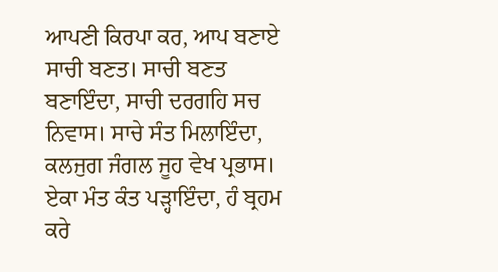ਆਪਣੀ ਕਿਰਪਾ ਕਰ, ਆਪ ਬਣਾਏ ਸਾਚੀ ਬਣਤ। ਸਾਚੀ ਬਣਤ ਬਣਾਇੰਦਾ, ਸਾਚੀ ਦਰਗਹਿ ਸਚ ਨਿਵਾਸ। ਸਾਚੇ ਸੰਤ ਮਿਲਾਇੰਦਾ, ਕਲਜੁਗ ਜੰਗਲ ਜੂਹ ਵੇਖ ਪ੍ਰਭਾਸ। ਏਕਾ ਮੰਤ ਕੰਤ ਪੜ੍ਹਾਇੰਦਾ, ਹੰ ਬ੍ਰਹਮ ਕਰੇ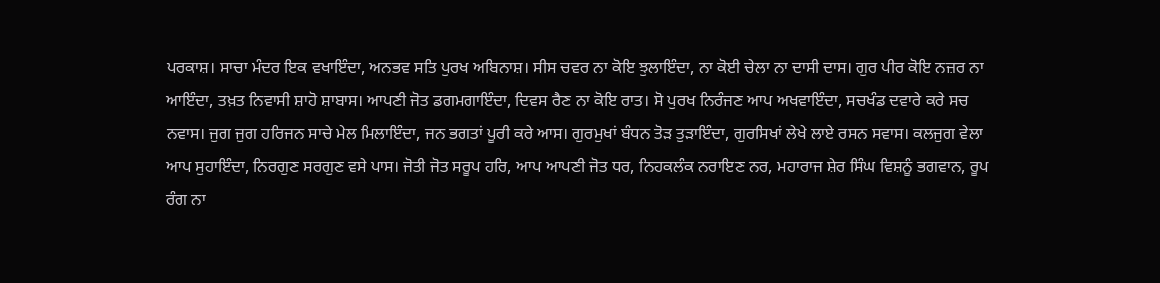ਪਰਕਾਸ਼। ਸਾਚਾ ਮੰਦਰ ਇਕ ਵਖਾਇੰਦਾ, ਅਨਭਵ ਸਤਿ ਪੁਰਖ ਅਬਿਨਾਸ਼। ਸੀਸ ਚਵਰ ਨਾ ਕੋਇ ਝੁਲਾਇੰਦਾ, ਨਾ ਕੋਈ ਚੇਲਾ ਨਾ ਦਾਸੀ ਦਾਸ। ਗੁਰ ਪੀਰ ਕੋਇ ਨਜ਼ਰ ਨਾ ਆਇੰਦਾ, ਤਖ਼ਤ ਨਿਵਾਸੀ ਸ਼ਾਹੋ ਸ਼ਾਬਾਸ। ਆਪਣੀ ਜੋਤ ਡਗਮਗਾਇੰਦਾ, ਦਿਵਸ ਰੈਣ ਨਾ ਕੋਇ ਰਾਤ। ਸੋ ਪੁਰਖ ਨਿਰੰਜਣ ਆਪ ਅਖਵਾਇੰਦਾ, ਸਚਖੰਡ ਦਵਾਰੇ ਕਰੇ ਸਚ ਨਵਾਸ। ਜੁਗ ਜੁਗ ਹਰਿਜਨ ਸਾਚੇ ਮੇਲ ਮਿਲਾਇੰਦਾ, ਜਨ ਭਗਤਾਂ ਪੂਰੀ ਕਰੇ ਆਸ। ਗੁਰਮੁਖਾਂ ਬੰਧਨ ਤੋੜ ਤੁੜਾਇੰਦਾ, ਗੁਰਸਿਖਾਂ ਲੇਖੇ ਲਾਏ ਰਸਨ ਸਵਾਸ। ਕਲਜੁਗ ਵੇਲਾ ਆਪ ਸੁਹਾਇੰਦਾ, ਨਿਰਗੁਣ ਸਰਗੁਣ ਵਸੇ ਪਾਸ। ਜੋਤੀ ਜੋਤ ਸਰੂਪ ਹਰਿ, ਆਪ ਆਪਣੀ ਜੋਤ ਧਰ, ਨਿਹਕਲੰਕ ਨਰਾਇਣ ਨਰ, ਮਹਾਰਾਜ ਸ਼ੇਰ ਸਿੰਘ ਵਿਸ਼ਨੂੰ ਭਗਵਾਨ, ਰੂਪ ਰੰਗ ਨਾ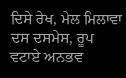ਦਿਸੇ ਰੇਖ, ਮੇਲ ਮਿਲਾਵਾ ਦਸ ਦਸਮੇਸ, ਰੂਪ ਵਟਾਏ ਅਨਭਵ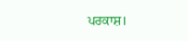ਪਰਕਾਸ਼।